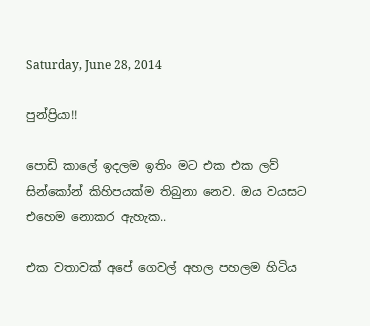Saturday, June 28, 2014

පුන්ප්‍රියා!!

පොඩි කාලේ ඉදලම ඉතිං මට එක එක ලව් සින්කෝන් කිහිපයක්ම තිබුනා නෙව. ඔය වයසට එහෙම නොකර ඇහැක..

එක වතාවක් අපේ ගෙවල් අහල පහලම හිටිය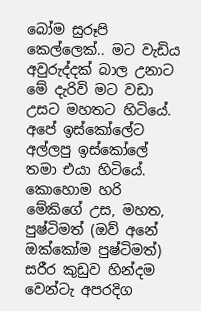බෝම සුරූපි කෙල්ලෙක්.. මට වැඩිය අවුරුද්දක් බාල උනාට මේ දැරිවි මට වඩා උසට මහතට හිටියේ. අපේ ඉස්කෝලේට අල්ලපු ඉස්කෝලේ තමා එයා හිටියේ. කොහොම හරි මේකිගේ උස, මහත, පුෂ්ටිමත් (ඔව් අනේ ඔක්කෝම පුෂ්ටිමත්) සරීර කුඩුව හින්දම වෙන්ටැ අපරදිග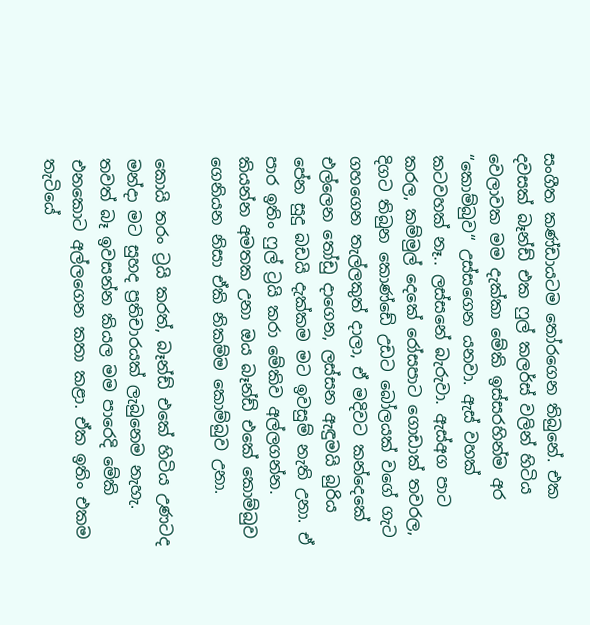සංගීත කණ්ඩායටම තෝරගෙන තිබුනේ. එක දවසක් බෑන්ඩ් එක ෆුල් කලර්ස් වලින් හිටිය වෙලාවක මම දැක්කා මේකි ඉස්සරහින්ම අර “කොම්බුව“ උස්සගෙන යනවා. ඇස් වහක් කටවහක් නෑ.. ලස්සනේ බැරුවා. ඇස්අග පාට කරල, කම්මුල් දෙකේ රෝසපාට ගොඩාක් තවරල, දිගට තිබුන කොණ්ඩේ උඩට බෝලයක් වගේ ගැට ගහගෙන තැල්ලකුත් දාලා, ඒ මදිවට කන්දෙකේ එල්ලෙන තෝඩු දාගෙන, ලස්සන ඇඳුමයි බුරිය පේන සුදු බඩයි දැක්කම මට ඉවසුම් නැති උනා. ඒ පාර ඉතිං ෆුල් ට්‍රයි කරා මේකිව අල්ලගන්න. කියන්න අමතක උනා ඔය බෑන්ඩ් එකේ කොම්බුව ගෙනියන නිසා ඒකි නිකම්ම කොම්බුව උනා.

කොයි තරං ට්‍රයි කරත්, බෑන්ඩ් එකේ හිටිය උණටද මන්දා මට සුහද ප්‍රතිචාරයක් ලැබුනෙම නැහැ. තවත් බෑ ඉවසන්න කියල මම පාරෙදි මේකි එනකොට අල්ලගෙන කතා කළා. ඒක ඉතිං එකම තැටියේ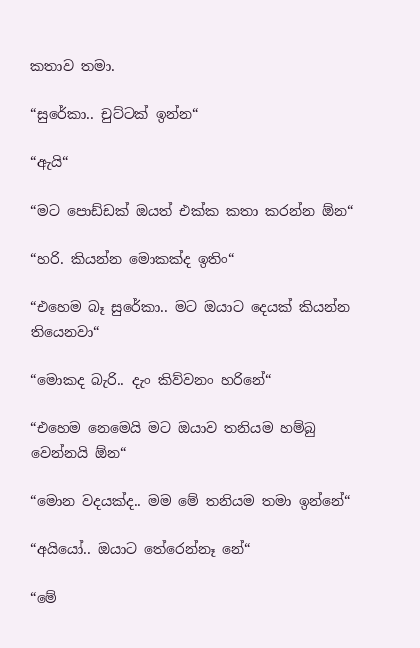කතාව තමා.

“සුරේකා.. චුට්ටක් ඉන්න“

“ඇයි“

“මට පොඩ්ඩක් ඔයත් එක්ක කතා කරන්න ඕන“

“හරි. කියන්න මොකක්ද ඉතිං“

“එහෙම බෑ සුරේකා.. මට ඔයාට දෙයක් කියන්න තියෙනවා“

“මොකද බැරි.. දැං කිව්වනං හරිනේ“

“එහෙම නෙමෙයි මට ඔයාව තනියම හම්බු වෙන්නයි ඕන“

“මොන වදයක්ද.. මම මේ තනියම තමා ඉන්නේ“

“අයියෝ.. ඔයාට තේරෙන්නෑ නේ“

“මේ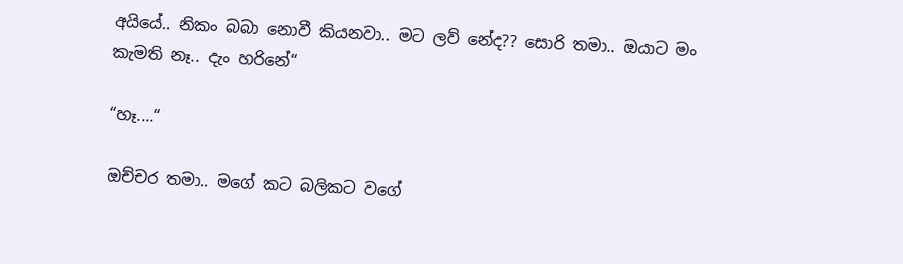අයියේ.. නිකං බබා නොවී කියනවා.. මට ලව් නේද?? සොරි තමා.. ඔයාට මං කැමති නෑ.. දැං හරිනේ“

“හෑ....“

ඔච්චර තමා.. මගේ කට බලිකට වගේ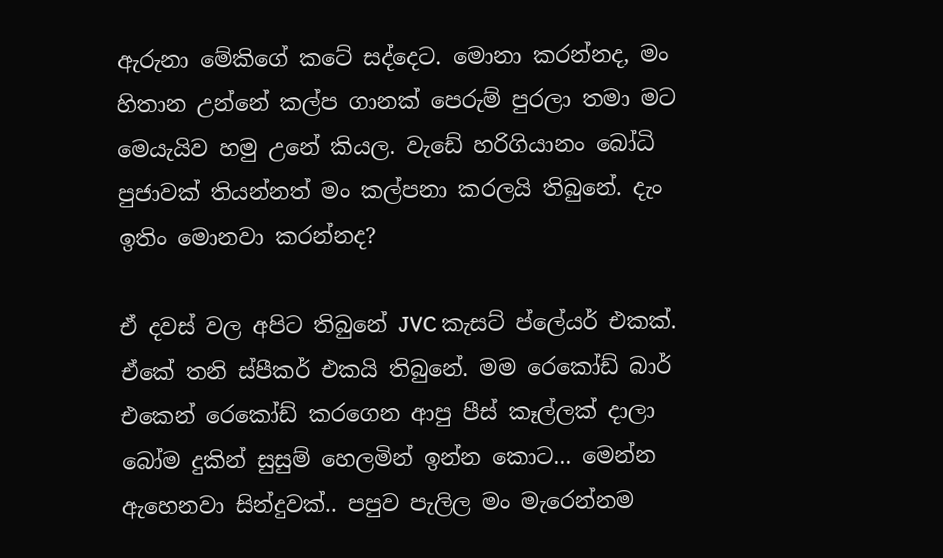ඇරුනා මේකිගේ කටේ සද්දෙට. මොනා කරන්නද, මං හිතාන උන්නේ කල්ප ගානක් පෙරුම් පුරලා තමා මට මෙයැයිව හමු උනේ කියල. වැඩේ හරිගියානං බෝධි පුජාවක් තියන්නත් මං කල්පනා කරලයි තිබුනේ. දැං ඉතිං මොනවා කරන්නද?

ඒ දවස් වල අපිට තිබුනේ JVC කැසට් ප්ලේයර් එකක්. ඒකේ තනි ස්පීකර් එකයි තිබුනේ. මම රෙකෝඩ් බාර් එකෙන් රෙකෝඩ් කරගෙන ආපු පීස් කෑල්ලක් දාලා බෝම දුකින් සුසුම් හෙලමින් ඉන්න කොට... මෙන්න ඇහෙනවා සින්දුවක්.. පපුව පැලිල මං මැරෙන්නම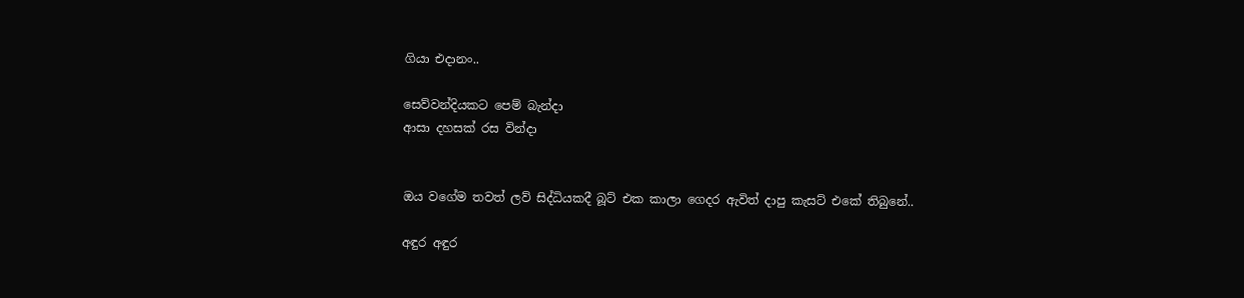ගියා එදානං..

සෙව්වන්දියකට පෙම් බැන්දා
ආසා දහසක් රස වින්දා


ඔය වගේම තවත් ලව් සිද්ධියකදී බූට් එක කාලා ගෙදර ඇවිත් දාපු කැසට් එකේ තිබුනේ..

අඳුර අඳුර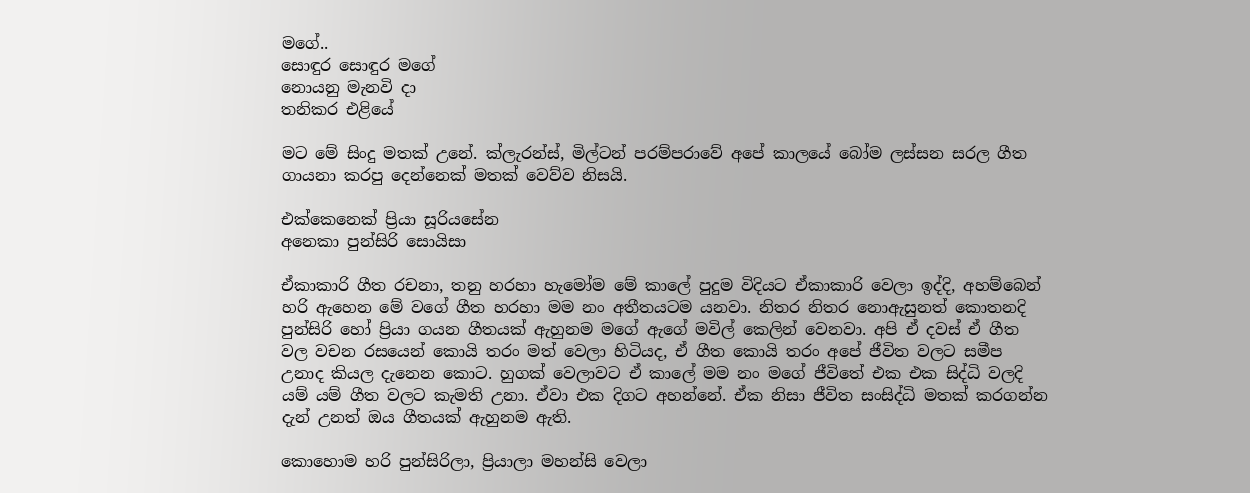මගේ..
සොඳුර සොඳුර මගේ
නොයනු මැනවි දා
තනිකර එළියේ

මට මේ සිංදු මතක් උනේ. ක්ලැරන්ස්, මිල්ටන් පරම්පරාවේ අපේ කාලයේ බෝම ලස්සන සරල ගීත ගායනා කරපු දෙන්නෙක් මතක් වෙව්ව නිසයි.

එක්කෙනෙක් ප්‍රියා සූරියසේන
අනෙකා පුන්සිරි සොයිසා

ඒකාකාරි ගීත රචනා, තනු හරහා හැමෝම මේ කාලේ පුදුම විදියට ඒකාකාරි වෙලා ඉද්දි, අහම්බෙන් හරි ඇහෙන මේ වගේ ගීත හරහා මම නං අතීතයටම යනවා. නිතර නිතර නොඇසුනත් කොතනදි පුන්සිරි හෝ ප්‍රියා ගයන ගීතයක් ඇහුනම මගේ ඇගේ මවිල් කෙලින් වෙනවා. අපි ඒ දවස් ඒ ගීත වල වචන රසයෙන් කොයි තරං මත් වෙලා හිටියද, ඒ ගීත කොයි තරං අපේ ජීවිත වලට සමීප උනාද කියල දැනෙන කොට. හුගක් වෙලාවට ඒ කාලේ මම නං මගේ ජීවිතේ එක එක සිද්ධි වලදි යම් යම් ගීත වලට කැමති උනා. ඒවා එක දිගට අහන්නේ. ඒක නිසා ජීවිත සංසිද්ධි මතක් කරගන්න දැන් උනත් ඔය ගීතයක් ඇහුනම ඇති.

කොහොම හරි පුන්සිරිලා, ප්‍රියාලා මහන්සි වෙලා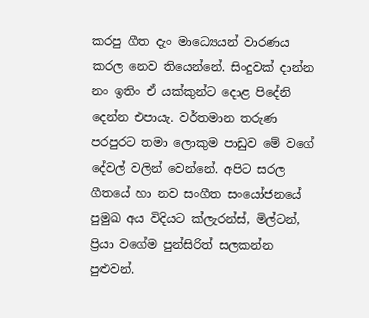කරපු ගීත දැං මාධ්‍යෙයන් වාරණය කරල නෙව තියෙන්නේ. සිංදුවක් දාන්න නං ඉතිං ඒ යක්කුන්ට දොළ පිදේනි දෙන්න එපායැ. වර්තමාන තරුණ පරපුරට තමා ලොකුම පාඩුව මේ වගේ දේවල් වලින් වෙන්නේ. අපිට සරල ගීතයේ හා නව සංගීත සංයෝජනයේ පුමුඛ අය විදියට ක්ලැරන්ස්, මිල්ටන්, ප්‍රියා වගේම පුන්සිරිත් සලකන්න පුළුවන්.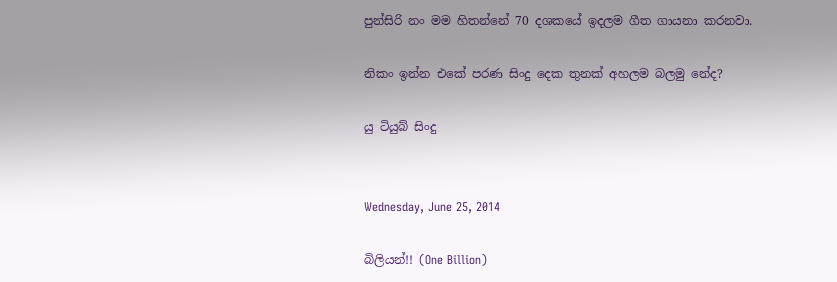පුන්සිරි නං මම හිතන්නේ 70 දශකයේ ඉදලම ගීත ගායනා කරනවා.

නිකං ඉන්න එකේ පරණ සිංදු දෙක තුනක් අහලම බලමු නේද?

යු ටියුබ් සිංදු


Wednesday, June 25, 2014

බිලියන්!! (One Billion)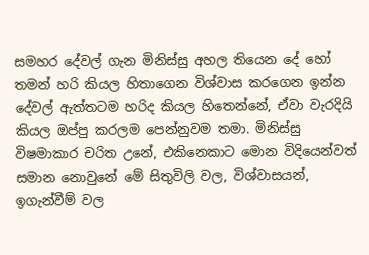සමහර දේවල් ගැන මිනිස්සු අහල තියෙන දේ හෝ තමන් හරි කියල හිතාගෙන විශ්වාස කරගෙන ඉන්න දේවල් ඇත්තටම හරිද කියල හිතෙන්නේ, ඒවා වැරදියි කියල ඔප්පු කරලම පෙන්නුවම තමා. මිනිස්සු විෂමාකාර චරිත උනේ, එකිනෙකාට මොන විදියෙන්වත් සමාන නොවුනේ මේ සිතුවිලි වල, විශ්වාසයන්, ඉගැන්වීම් වල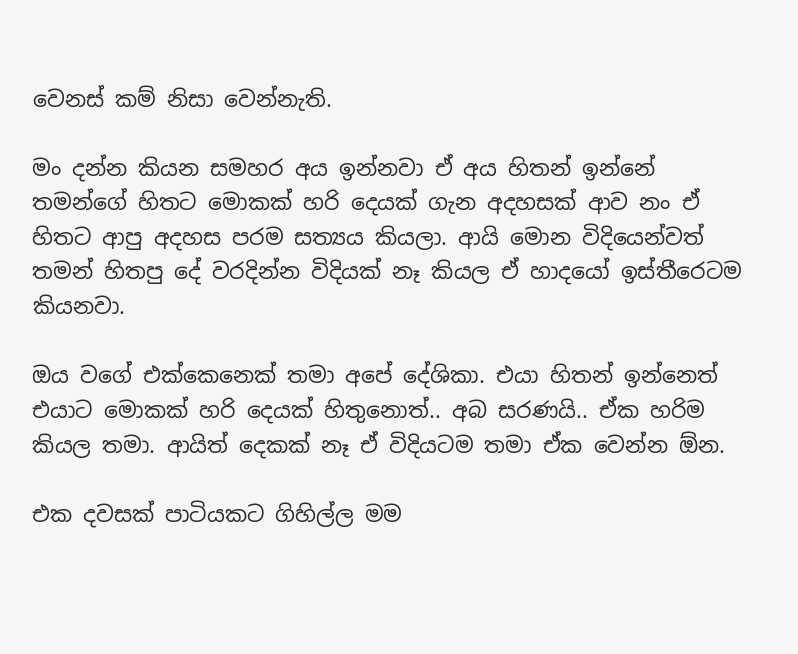වෙනස් කම් නිසා වෙන්නැති.

මං දන්න කියන සමහර අය ඉන්නවා ඒ අය හිතන් ඉන්නේ තමන්ගේ හිතට මොකක් හරි දෙයක් ගැන අදහසක් ආව නං ඒ හිතට ආපු අදහස පරම සත්‍යය කියලා. ආයි මොන විදියෙන්වත් තමන් හිතපු දේ වරදින්න විදියක් නෑ කියල ඒ හාදයෝ ඉස්තීරෙටම කියනවා.

ඔය වගේ එක්කෙනෙක් තමා අපේ දේශිකා. එයා හිතන් ඉන්නෙත් එයාට මොකක් හරි දෙයක් හිතුනොත්.. අබ සරණයි.. ඒක හරිම කියල තමා. ආයිත් දෙකක් නෑ ඒ විදියටම තමා ඒක වෙන්න ඕන.

එක දවසක් පාටියකට ගිහිල්ල මම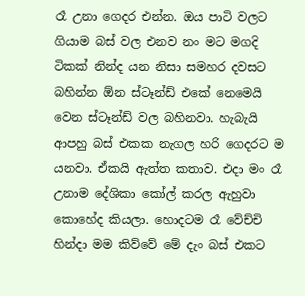රෑ උනා ගෙදර එන්න. ඔය පාටි වලට ගියාම බස් වල එනව නං මට මගදි ටිකක් නින්ද යන නිසා සමහර දවසට බහින්න ඕන ස්ටෑන්ඩ් එකේ නෙමෙයි වෙන ස්ටෑන්ඩ් වල බහිනවා. හැබැයි ආපහු බස් එකක නැගල හරි ගෙදරට ම යනවා. ඒකයි ඇත්ත කතාව. එදා මං රෑ උනාම දේශිකා කෝල් කරල ඇහුවා කොහේද කියලා. හොදටම රෑ වේච්චි හින්දා මම කිව්වේ මේ දැං බස් එකට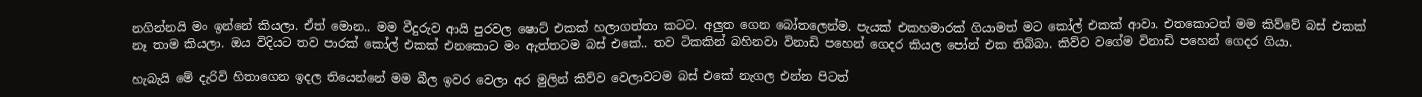නගින්නයි මං ඉන්නේ කියලා. ඒත් මොන.. මම වීදුරුව ආයි පුරවල ෂොට් එකක් හලාගත්තා කටට. අලුත ගෙන බෝතලෙන්ම. පැයක් එකහමාරක් ගියාමත් මට කෝල් එකක් ආවා. එතකොටත් මම කිව්වේ බස් එකක් නෑ තාම කියලා. ඔය විදියට තව පාරක් කෝල් එකක් එනකොට මං ඇත්තටම බස් එකේ.. තව ටිකකින් බහිනවා විනාඩි පහෙන් ගෙදර කියල පෝන් එක තිබ්බා. කිව්ව වගේම විනාඩි පහෙන් ගෙදර ගියා.

හැබැයි මේ දැරිවි හිතාගෙන ඉදල තියෙන්නේ මම බීල ඉවර වෙලා අර මුලින් කිව්ව වෙලාවටම බස් එකේ නැගල එන්න පිටත්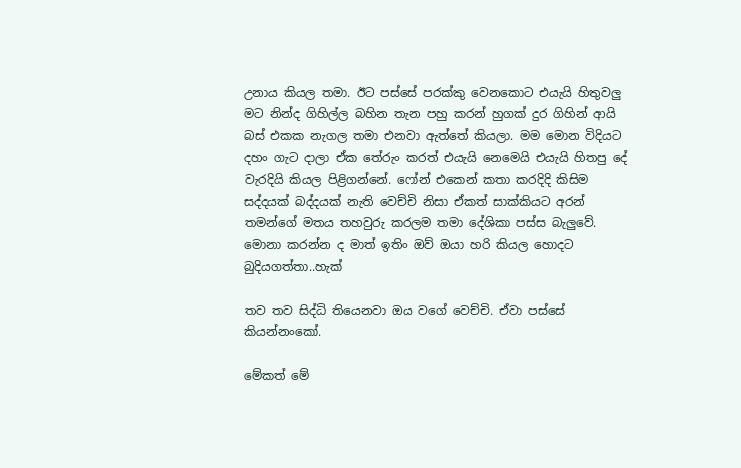උනාය කියල තමා. ඊට පස්සේ පරක්කු වෙනකොට එයැයි හිතුවලු මට නින්ද ගිහිල්ල බහින තැන පහු කරන් හුගක් දුර ගිහින් ආයි බස් එකක නැගල තමා එනවා ඇත්තේ කියලා. මම මොන විදියට දහං ගැට දාලා ඒක තේරුං කරත් එයැයි නෙමෙයි එයැයි හිතපු දේ වැරදියි කියල පිළිගන්නේ. ෆෝන් එකෙන් කතා කරදිදි කිසිම සද්දයක් බද්දයක් නැති වෙච්චි නිසා ඒකත් සාක්කියට අරන් තමන්ගේ මතය තහවුරු කරලම තමා දේශිකා පස්ස බැලුවේ. මොනා කරන්න ද මාත් ඉතිං ඔව් ඔයා හරි කියල හොදට බුදියගත්තා..හැක්

තව තව සිද්ධි තියෙනවා ඔය වගේ වෙච්චි. ඒවා පස්සේ කියන්නංකෝ.

මේකත් මේ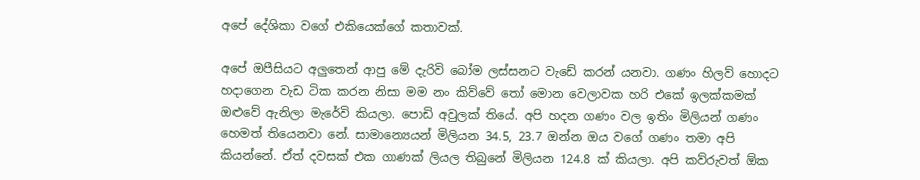අපේ දේශිකා වගේ එකියෙක්ගේ කතාවක්.

අපේ ඔපීසියට අලුතෙන් ආපු මේ දැරිවි බෝම ලස්සනට වැඩේ කරන් යනවා. ගණං හිලව් හොදට හදාගෙන වැඩ ටික කරන නිසා මම නං කිව්වේ තෝ මොන වෙලාවක හරි එකේ ඉලක්කමක් ඔළුවේ ඇනිලා මැරේවි කියලා. පොඩි අවුලක් තියේ. අපි හදන ගණං වල ඉතිං මිලියන් ගණං හෙමත් තියෙනවා නේ. සාමාන්‍යෙයන් මිලියන 34.5, 23.7 ඔන්න ඔය වගේ ගණං තමා අපි කියන්නේ. ඒත් දවසක් එක ගාණක් ලියල තිබුනේ මිලියන 124.8 ක් කියලා. අපි කව්රුවත් ඕක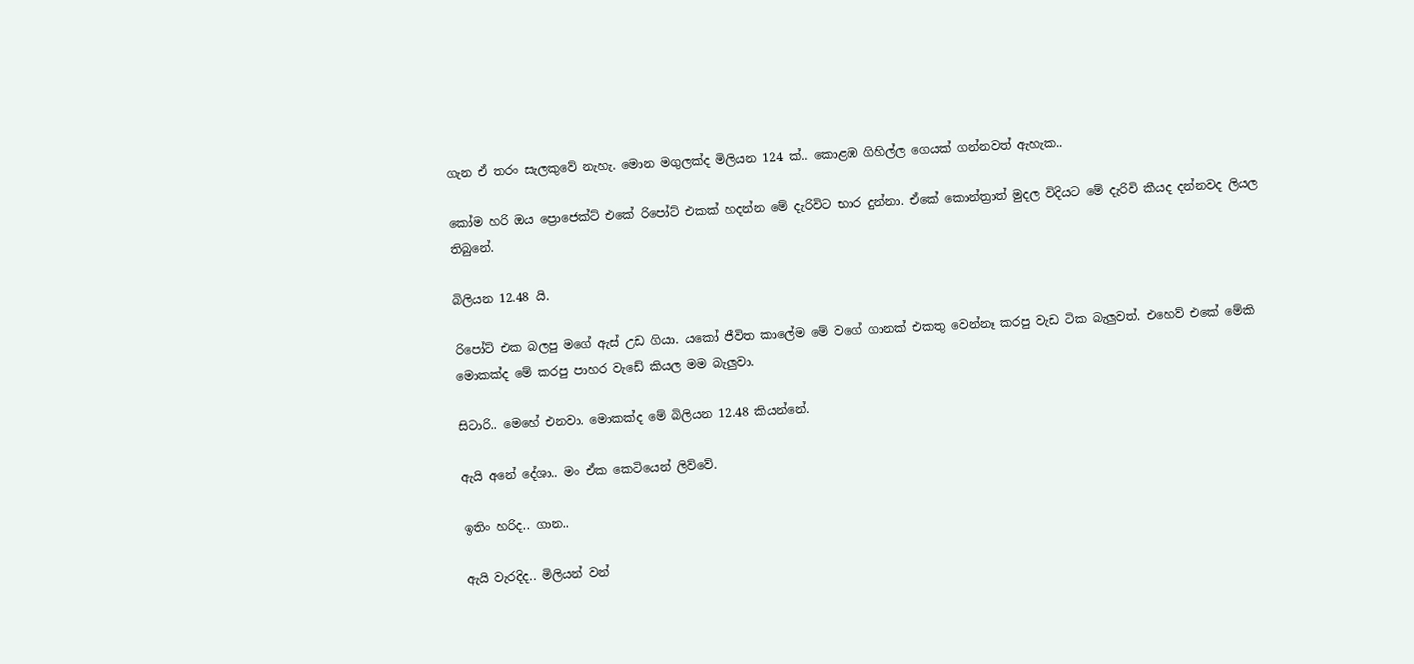ගැන ඒ තරං සැලකුවේ නැහැ. මොන මගුලක්ද මිලියන 124 ක්.. කොළඹ ගිහිල්ල ගෙයක් ගන්නවත් ඇහැක..

කෝම හරි ඔය ප්‍රොජෙක්ට් එකේ රිපෝට් එකක් හදන්න මේ දැරිවිට භාර දුන්නා. ඒකේ කොන්‍ත්‍රාත් මුදල විදියට මේ දැරිවි කීයද දන්නවද ලියල තිබුනේ.

බිලියන 12.48 යි.

රිපෝට් එක බලපු මගේ ඇස් උඩ ගියා. යකෝ ජීවිත කාලේම මේ වගේ ගානක් එකතු වෙන්නෑ කරපු වැඩ ටික බැලුවත්. එහෙව් එකේ මේකි මොකක්ද මේ කරපු පාහර වැඩේ කියල මම බැලුවා.

සිටාරි.. මෙහේ එනවා. මොකක්ද මේ බිලියන 12.48 කියන්නේ.

ඇයි අනේ දේශා.. මං ඒක කෙටියෙන් ලිව්වේ.

ඉතිං හරිද.. ගාන..

ඇයි වැරදිද.. මිලියන් වන්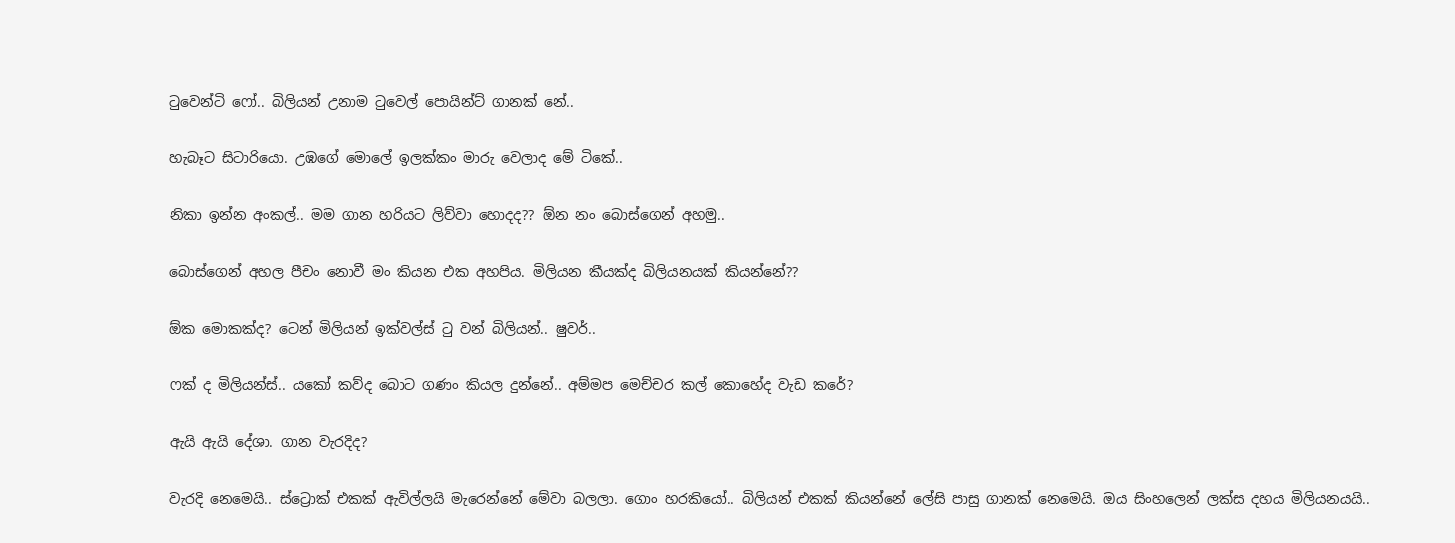ටුවෙන්ටි ෆෝ.. බිලියන් උනාම ටුවෙල් පොයින්ට් ගානක් නේ..

හැබෑට සිටාරියො. උඹගේ මොලේ ඉලක්කං මාරු වෙලාද මේ ටිකේ..

නිකා ඉන්න අංකල්.. මම ගාන හරියට ලිව්වා හොදද?? ඕන නං බොස්ගෙන් අහමු..

බොස්ගෙන් අහල පීචං නොවී මං කියන එක අහපිය. මිලියන කීයක්ද බිලියනයක් කියන්නේ??

ඕක මොකක්ද? ටෙන් මිලියන් ඉක්වල්ස් ටු වන් බිලියන්.. ෂුවර්..

ෆක් ද මිලියන්ස්.. යකෝ කව්ද බොට ගණං කියල දුන්නේ.. අම්මප මෙච්චර කල් කොහේද වැඩ කරේ?

ඇයි ඇයි දේශා. ගාන වැරදිද?

වැරදි නෙමෙයි.. ස්ට්‍රොක් එකක් ඇවිල්ලයි මැරෙන්නේ මේවා බලලා. ගොං හරකියෝ.. බිලියන් එකක් කියන්නේ ලේසි පාසු ගානක් නෙමෙයි. ඔය සිංහලෙන් ලක්ස දහය මිලියනයයි..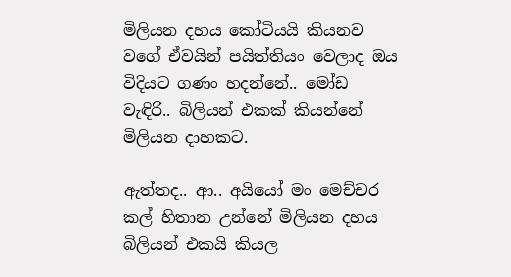මිලියන දහය කෝටියයි කියනව වගේ ඒවයින් පයිත්තියං වෙලාද ඔය විදියට ගණං හදන්නේ.. මෝඩ වැඳිරි.. බිලියන් එකක් කියන්නේ මිලියන දාහකට.

ඇත්තද.. ආ.. අයියෝ මං මෙච්චර කල් හිතාන උන්නේ මිලියන දහය බිලියන් එකයි කියල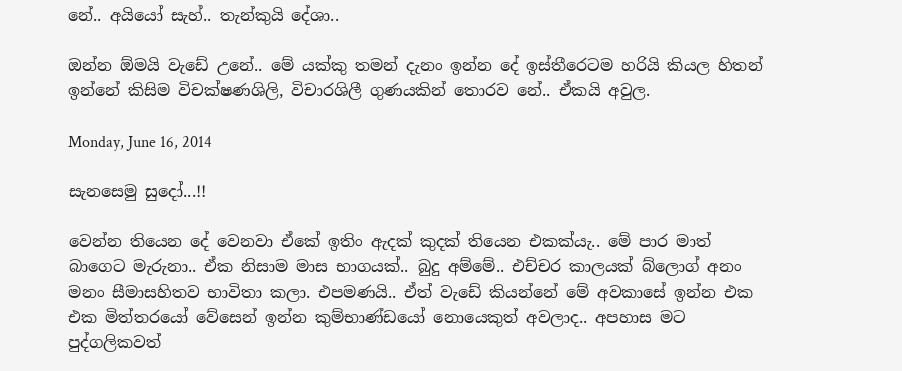නේ.. අයියෝ සැහ්.. තැන්කුයි දේශා..

ඔන්න ඕමයි වැඩේ උනේ.. මේ යක්කු තමන් දැනං ඉන්න දේ ඉස්තීරෙටම හරියි කියල හිතන් ඉන්නේ කිසිම විචක්ෂණශිලි, විචාරශිලී ගුණයකින් තොරව නේ.. ඒකයි අවුල.

Monday, June 16, 2014

සැනසෙමු සුදෝ...!!

වෙන්න තියෙන දේ වෙනවා ඒකේ ඉතිං ඇදක් කුදක් තියෙන එකක්යැ.. මේ පාර මාත් බාගෙට මැරුනා.. ඒක නිසාම මාස භාගයක්.. බුදු අම්මේ.. එච්චර කාලයක් බ්ලොග් අනං මනං සීමාසහිතව භාවිතා කලා. එපමණයි.. ඒත් වැඩේ කියන්නේ මේ අවකාසේ ඉන්න එක එක මිත්තරයෝ වේසෙන් ඉන්න කුම්භාණ්ඩයෝ නොයෙකුත් අවලාද.. අපහාස මට පුද්ගලිකවත්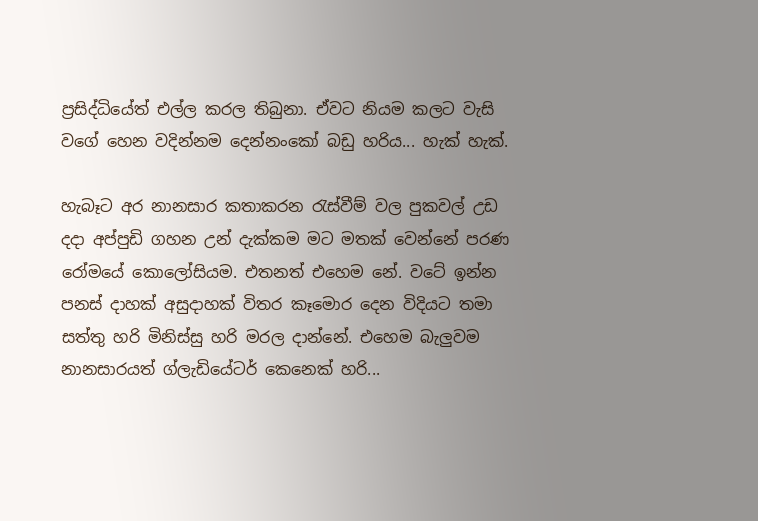ප්‍රසිද්ධියේත් එල්ල කරල තිබුනා. ඒවට නියම කලට වැසි වගේ හෙන වදින්නම දෙන්නංකෝ බඩු හරිය... හැක් හැක්.

හැබෑට අර නානසාර කතාකරන රැස්වීම් වල පුකවල් උඩ දදා අප්පුඩි ගහන උන් දැක්කම මට මතක් වෙන්නේ පරණ රෝමයේ කොලෝසියම. එතනත් එහෙම නේ. වටේ ඉන්න පනස් දාහක් අසුදාහක් විතර කෑමොර දෙන විදියට තමා සත්තු හරි මිනිස්සු හරි මරල දාන්නේ. එහෙම බැලුවම නානසාරයත් ග්ලැඩියේටර් කෙනෙක් හරි...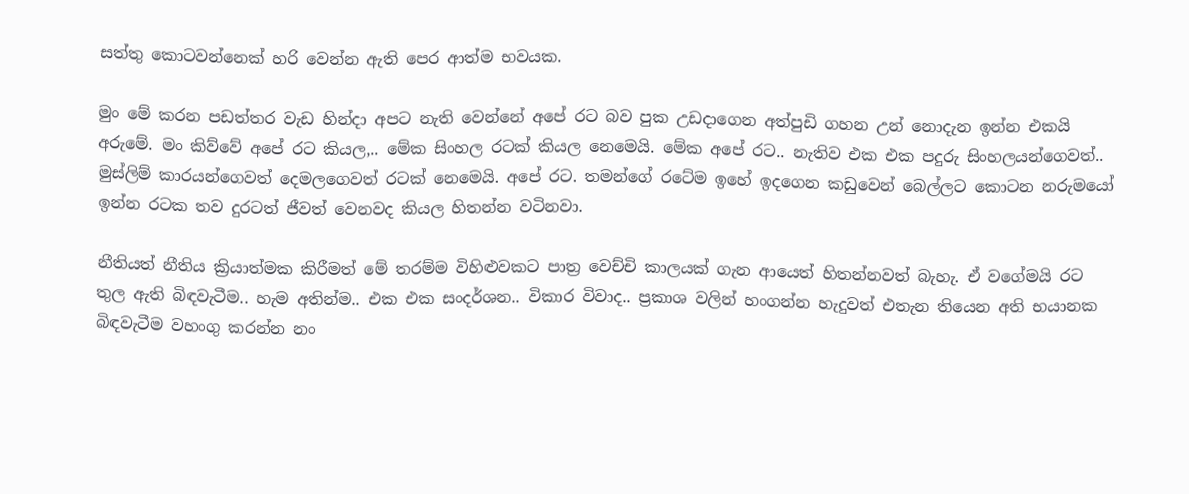සත්තු කොටවන්නෙක් හරි වෙන්න ඇති පෙර ආත්ම භවයක.

මුං මේ කරන පඩත්තර වැඩ හින්දා අපට නැති වෙන්නේ අපේ රට බව පුක උඩදාගෙන අත්පුඩි ගහන උන් නොදැන ඉන්න එකයි අරුමේ. මං කිව්වේ අපේ රට කියල,.. මේක සිංහල රටක් කියල නෙමෙයි. මේක අපේ රට.. නැතිව එක එක පදුරු සිංහලයන්ගෙවත්.. මුස්ලිම් කාරයන්ගෙවත් දෙමලගෙවත් රටක් නෙමෙයි. අපේ රට. තමන්ගේ රටේම ඉහේ ඉදගෙන කඩුවෙන් බෙල්ලට කොටන නරුමයෝ ඉන්න රටක තව දුරටත් ජීවත් වෙනවද කියල හිතන්න වටිනවා.

නීතියත් නීතිය ක්‍රියාත්මක කිරීමත් මේ තරම්ම විහිළුවකට පාත්‍ර වෙච්චි කාලයක් ගැන ආයෙත් හිතන්නවත් බැහැ. ඒ වගේමයි රට තුල ඇති බිඳවැටීම.. හැම අතින්ම.. එක එක සංදර්ශන.. විකාර විවාද.. ප්‍රකාශ වලින් හංගන්න හැදුවත් එතැන තියෙන අති භයානක බිඳවැටීම වහංගු කරන්න නං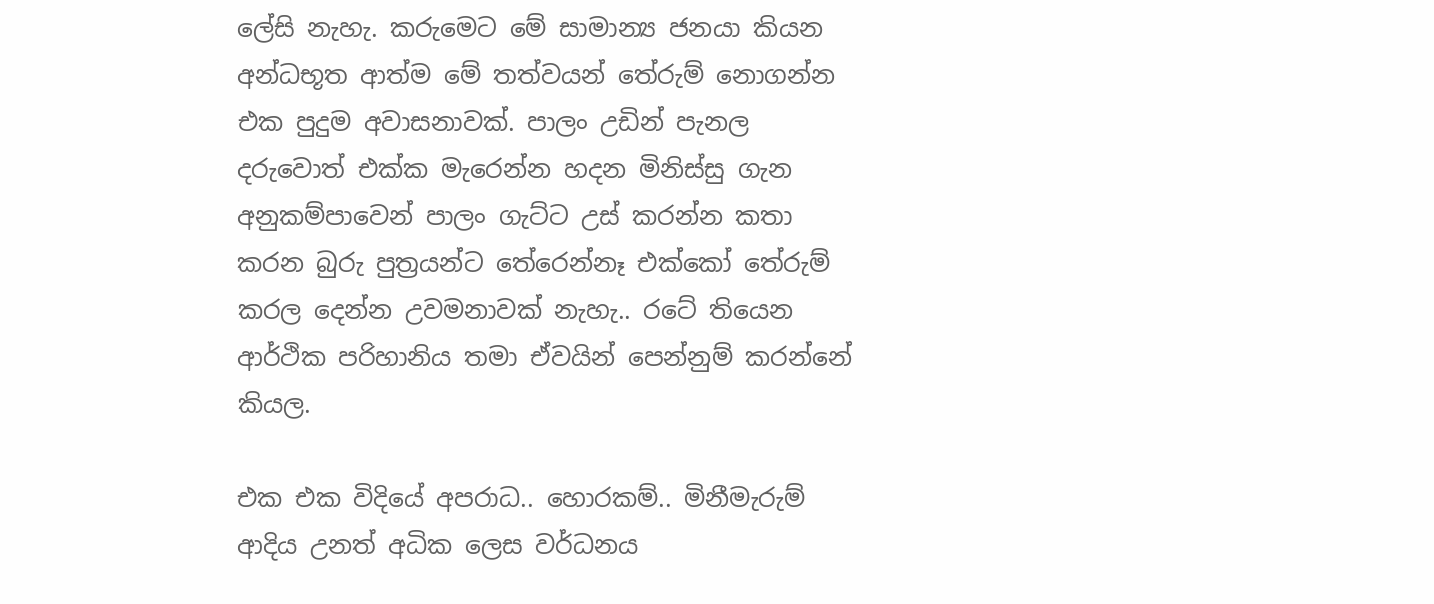ලේසි නැහැ. කරුමෙට මේ සාමාන්‍ය ජනයා කියන අන්ධභූත ආත්ම මේ තත්වයන් තේරුම් නොගන්න එක පුදුම අවාසනාවක්. පාලං උඩින් පැනල දරුවොත් එක්ක මැරෙන්න හදන මිනිස්සු ගැන අනුකම්පාවෙන් පාලං ගැට්ට උස් කරන්න කතා කරන බුරු පුත්‍රයන්ට තේරෙන්නෑ එක්කෝ තේරුම් කරල දෙන්න උවමනාවක් නැහැ.. රටේ තියෙන ආර්ථික පරිහානිය තමා ඒවයින් පෙන්නුම් කරන්නේ කියල.

එක එක විදියේ අපරාධ.. හොරකම්.. මිනීමැරුම් ආදිය උනත් අධික ලෙස වර්ධනය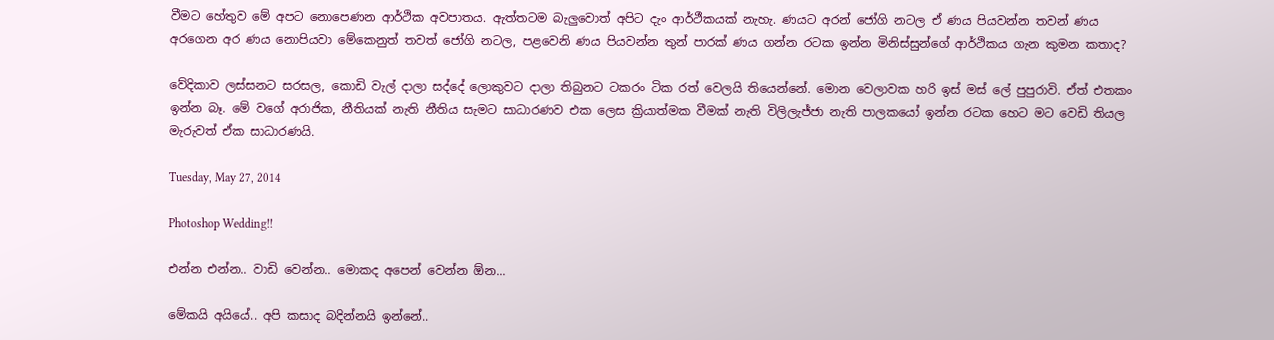වීමට හේතුව මේ අපට නොපෙණන ආර්ථික අවපාතය. ඇත්තටම බැලුවොත් අපිට දැං ආර්ථීකයක් නැහැ. ණයට අරන් ජෝගි නටල ඒ ණය පියවන්න තවන් ණය අරගෙන අර ණය නොපියවා මේකෙනුත් තවත් ජෝගි නටල, පළවෙනි ණය පියවන්න තුන් පාරක් ණය ගන්න රටක ඉන්න මිනිස්සුන්ගේ ආර්ථිකය ගැන කුමන කතාද?

වේදිකාව ලස්සනට සරසල, කොඩි වැල් දාලා සද්දේ ලොකුවට දාලා තිබුනට ටකරං ටික රත් වෙලයි තියෙන්නේ. මොන වෙලාවක හරි ඉස් මස් ලේ පුපුරාවි. ඒත් එතකං ඉන්න බෑ. මේ වගේ අරාජික, නීතියක් නැති නීතිය සැමට සාධාරණව එක ලෙස ක්‍රියාත්මක වීමක් නැති විලිලැජ්ජා නැති පාලකයෝ ඉන්න රටක හෙට මට වෙඩි තියල මැරුවත් ඒක සාධාරණයි.

Tuesday, May 27, 2014

Photoshop Wedding!!

එන්න එන්න.. වාඩි වෙන්න.. මොකද අපෙන් වෙන්න ඕන...

මේකයි අයියේ.. අපි කසාද බදින්නයි ඉන්නේ..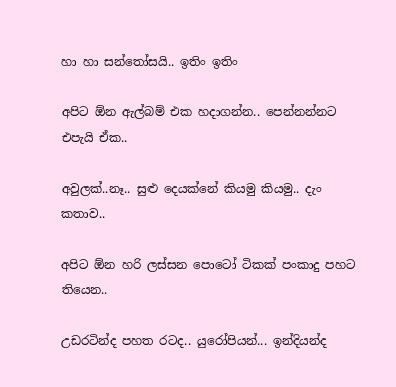හා හා සන්තෝසයි.. ඉතිං ඉතිං

අපිට ඕන ඇල්බම් එක හදාගන්න.. පෙන්නන්නට එපැයි ඒක..

අවුලක්..නෑ.. සුළු දෙයක්නේ කියමු කියමු.. දැං කතාව..

අපිට ඕන හරි ලස්සන පොටෝ ටිකක් පංකාදු පහට තියෙන..

උඩරටින්ද පහත රටද.. යුරෝපියන්... ඉන්දියන්ද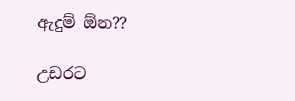ඇදුම් ඕන??

උඩරට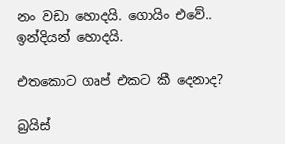නං වඩා හොදයි. ගොයිං එවේ.. ඉන්දියන් හොදයි.

එතකොට ගෘප් එකට කී දෙනාද?

බ්‍රයිස්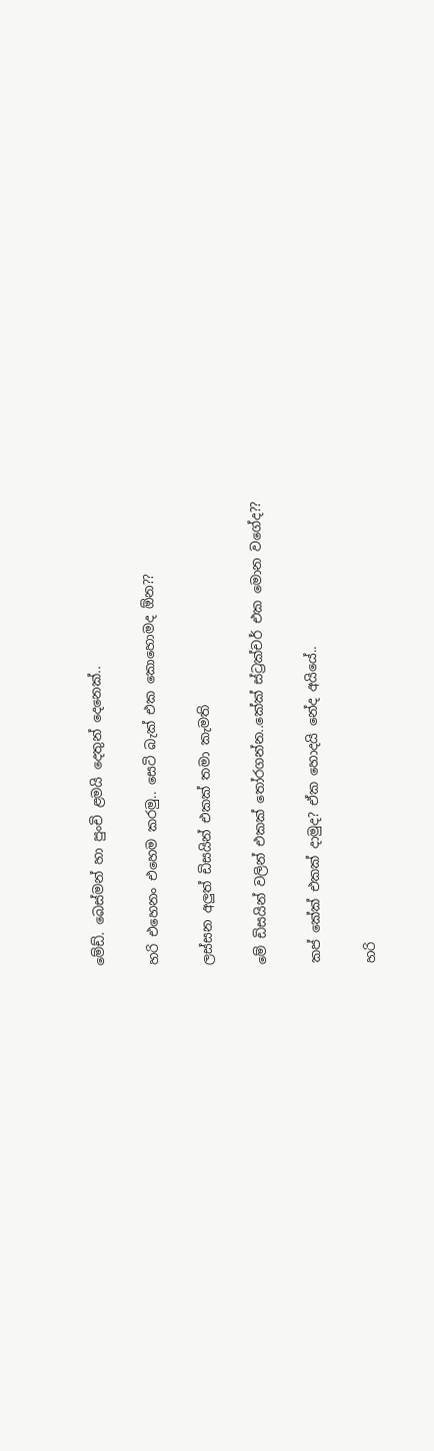මේඩ්. බෙස්මන් හා පුංචි ළමයි දෙතුන් දෙනෙක්..

හරි එහෙනං එහෙම කරමු.. සෙටි බැක් එක කොහොමද ඕන??

ලස්සන අලුත් ඩිසයින් එකක් තමා කැමති

මේ ඩිසයින් වලින් එකක් තෝරගන්න..කේක් ස්ට්‍රක්චර් එක මොන වගේද??

කප් කේක් එකක් දාමුද? ඒක හොදයි නේද අයියේ..

හරි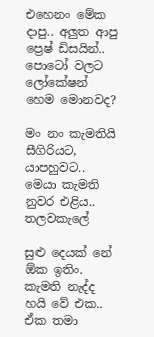එහෙනං මේක දාපු.. අලුත ආපු ප්‍රෙෂ් ඩිසයින්.. පොටෝ වලට ලෝකේෂන් හෙම මොනවද?

මං නං කැමතියි සීගිරියට, යාපහුවට.. මෙයා කැමති නුවර එළිය.. තලවකැලේ

සුළු දෙයක් නේ ඕක ඉතිං. කැමති නැද්ද හයි වේ එක.. ඒක තමා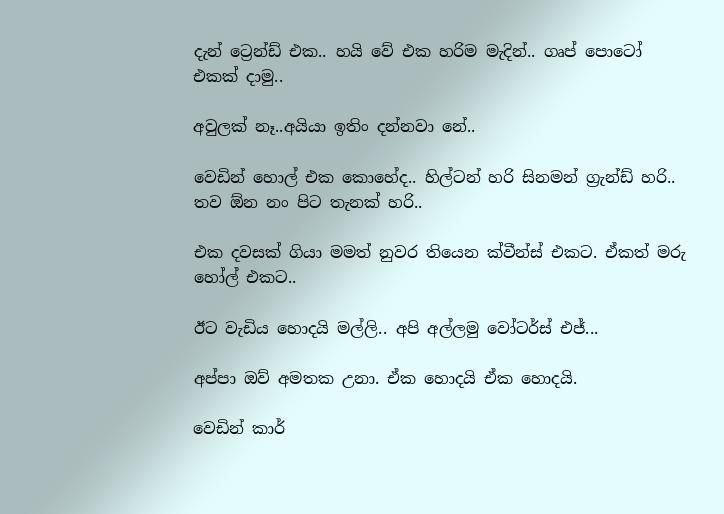දැන් ට්‍රෙන්ඩ් එක.. හයි වේ එක හරිම මැදින්.. ගෘප් පොටෝ එකක් දාමු..

අවුලක් නෑ..අයියා ඉතිං දන්නවා නේ..

වෙඩින් හොල් එක කොහේද.. හිල්ටන් හරි සිනමන් ග්‍රැන්ඩ් හරි.. තව ඕන නං පිට තැනක් හරි..

එක දවසක් ගියා මමත් නුවර තියෙන ක්වීන්ස් එකට. ඒකත් මරු හෝල් එකට..

ඊට වැඩිය හොදයි මල්ලි.. අපි අල්ලමු වෝටර්ස් එජ්...

අප්පා ඔව් අමතක උනා. ඒක හොදයි ඒක හොදයි.

වෙඩින් කාර්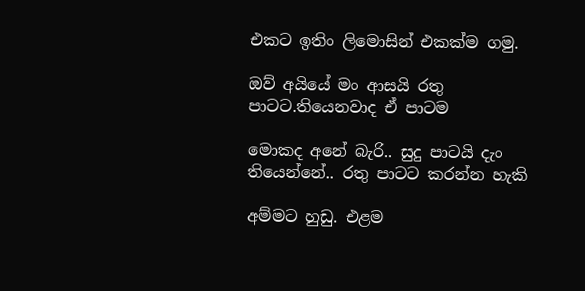එකට ඉතිං ලිමොසින් එකක්ම ගමු.

ඔව් අයියේ මං ආසයි රතු පාටට.තියෙනවාද ඒ පාටම

මොකද අනේ බැරි.. සුදු පාටයි දැං තියෙන්නේ.. රතු පාටට කරන්න හැකි

අම්මට හුඩු. එළම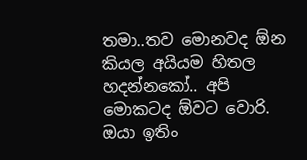තමා..තව මොනවද ඕන කියල අයියම හිතල හදන්නකෝ.. අපි මොකටද ඕවට වොරි. ඔයා ඉතිං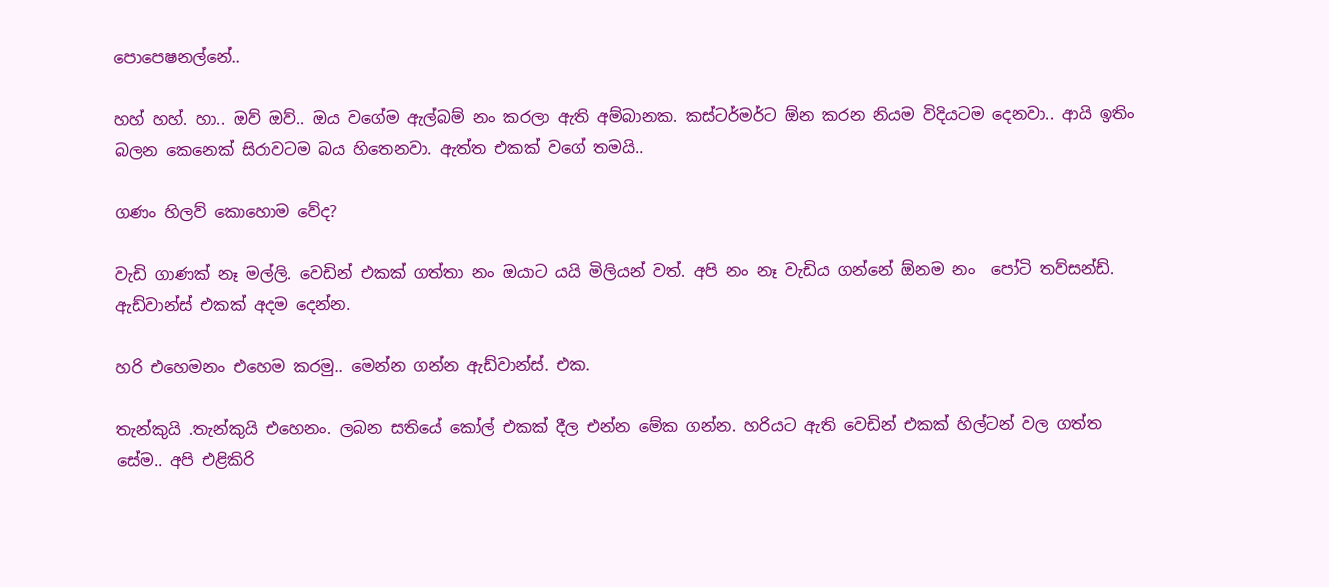පොපෙෂනල්නේ..

හහ් හහ්. හා.. ඔව් ඔව්.. ඔය වගේම ඇල්බම් නං කරලා ඇති අම්බානක. කස්ටර්මර්ට ඕන කරන නියම විදියටම දෙනවා.. ආයි ඉතිං බලන කෙනෙක් සිරාවටම බය හිතෙනවා. ඇත්ත එකක් වගේ තමයි..

ගණං හිලව් කොහොම වේද?

වැඩි ගාණක් නෑ මල්ලි. වෙඩින් එකක් ගත්තා නං ඔයාට යයි මිලියන් වත්. අපි නං නෑ වැඩිය ගන්නේ ඕනම නං  පෝටි තව්සන්ඩ්. ඇඩ්වාන්ස් එකක් අදම දෙන්න.

හරි එහෙමනං එහෙම කරමු.. මෙන්න ගන්න ඇඩ්වාන්ස්. එක.

තැන්කුයි .තැන්කුයි එහෙනං. ලබන සතියේ කෝල් එකක් දීල එන්න මේක ගන්න. හරියට ඇති වෙඩින් එකක් හිල්ටන් වල ගත්ත සේම.. අපි එළිකිරි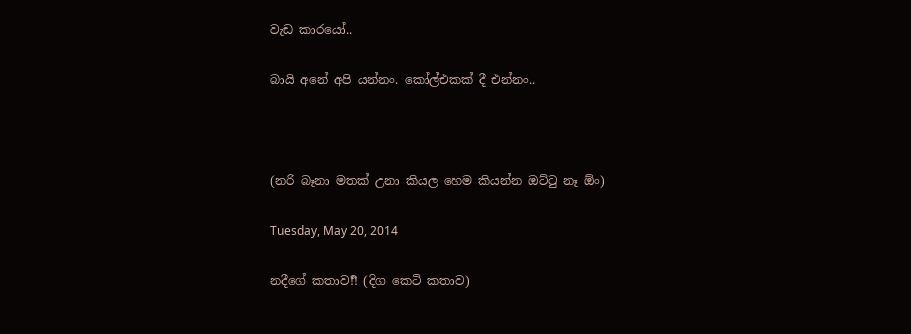වැඩ කාරයෝ..

බායි අනේ අපි යන්නං. කෝල්එකක් දී එන්නං..



(නරි බෑනා මතක් උනා කියල හෙම කියන්න ඔට්ටු නෑ ඕං)

Tuesday, May 20, 2014

නදීගේ කතාව!!ර්‍ (දිග කෙටි කතාව)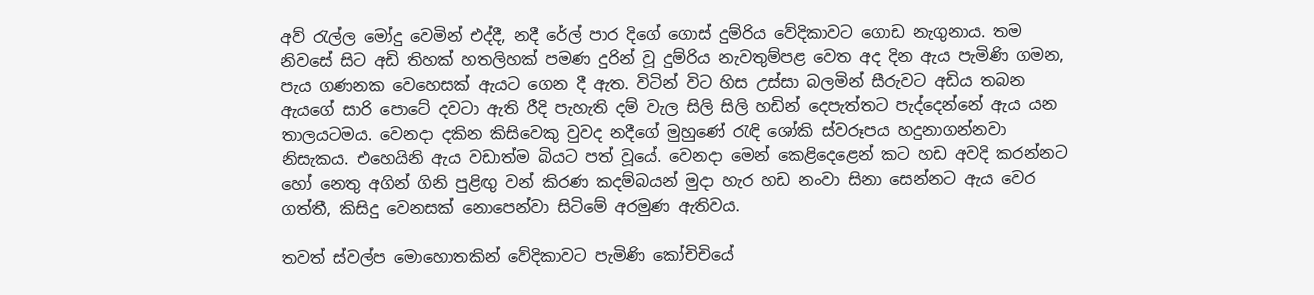අව් රැල්ල මෝදු වෙමින් එද්දී, නදී රේල් පාර දිගේ ගොස් දුම්රිය වේදිකාවට ගොඩ නැගුනාය. තම නිවසේ සිට අඩි තිහක් හතලිහක් පමණ දුරින් වූ දුම්රිය නැවතුම්පළ වෙත අද දින ඇය පැමිණි ගමන, පැය ගණනක වෙහෙසක් ඇයට ගෙන දී ඇත. විටින් විට හිස උස්සා බලමින් සීරුවට අඩිය තබන ඇයගේ සාරි පොටේ දවටා ඇති රීදි පැහැති දම් වැල සිලි සිලි හඩින් දෙපැත්තට පැද්දෙන්නේ ඇය යන තාලයටමය. වෙනදා දකින කිසිවෙකු වුවද නදීගේ මුහුණේ රැඳි ශෝකි ස්වරූපය හදුනාගන්නවා නිසැකය. එහෙයිනි ඇය වඩාත්ම බියට පත් වූයේ. වෙනදා මෙන් කෙළිදෙළෙන් කට හඩ අවදි කරන්නට හෝ නෙතු අගින් ගිනි පුළිඟු වන් කිරණ කදම්බයන් මුදා හැර හඩ නංවා සිනා සෙන්නට ඇය වෙර ගත්තී, කිසිදු වෙනසක් නොපෙන්වා සිටිමේ අරමුණ ඇතිවය.

තවත් ස්වල්ප මොහොතකින් වේදිකාවට පැමිණි කෝචිචියේ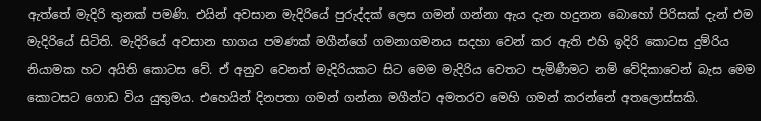ඇත්තේ මැදිරි තුනක් පමණි. එයින් අවසාන මැදිරියේ පුරුද්දක් ලෙස ගමන් ගන්නා ඇය දැන හදුනන බොහෝ පිරිසක් දැන් එම මැදිරියේ සිටිති. මැදිරියේ අවසාන භාගය පමණක් මගීන්ගේ ගමනාගමනය සදහා වෙන් කර ඇති එහි ඉදිරි කොටස දුම්රිය නියාමක හට අයිති කොටස වේ. ඒ අනුව වෙනත් මැදිරියකට සිට මෙම මැදිරිය වෙතට පැමිණීමට නම් වේදිකාවෙන් බැස මෙම කොටසට ගොඩ විය යුතුමය. එහෙයින් දිනපතා ගමන් ගන්නා මගීන්ට අමතරව මෙහි ගමන් කරන්නේ අතලොස්සකි.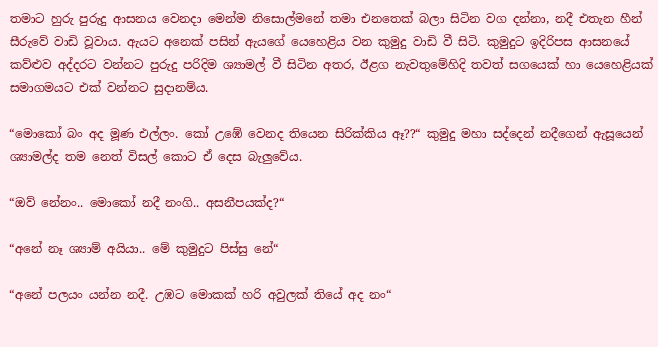තමාට හුරු පුරුදු ආසනය වෙනදා මෙන්ම නිසොල්මනේ තමා එනතෙක් බලා සිටින වග දන්නා, නදී එතැන හීන් සීරුවේ වාඩි වූවාය. ඇයට අනෙක් පසින් ඇයගේ යෙහෙළිය වන කුමුදු වාඩි වී සිටි. කුමුදුට ඉදිරිපස ආසනයේ කව්ළුව අද්දරට වන්නට පුරුදු පරිදිම ශ්‍යාමල් වී සිටින අතර, ඊළග නැවතුමේහිදි තවත් සගයෙක් හා යෙහෙළියක් සමාගමයට එක් වන්නට සුදානම්ය.

“මොකෝ බං අද මූණ එල්ලං. කෝ උඹේ වෙනද තියෙන සිරික්කිය ඈ??“ කුමුදු මහා සද්දෙන් නදීගෙන් ඇසූයෙන් ශ්‍යාමල්ද තම නෙත් විසල් කොට ඒ දෙස බැලුවේය.

“ඔව් නේනං.. මොකෝ නදී නංගි.. අසනීපයක්ද?“

“අනේ නෑ ශ්‍යාම් අයියා.. මේ කුමුදුට පිස්සු නේ“

“අනේ පලයං යන්න නදී. උඹට මොකක් හරි අවුලක් තියේ අද නං“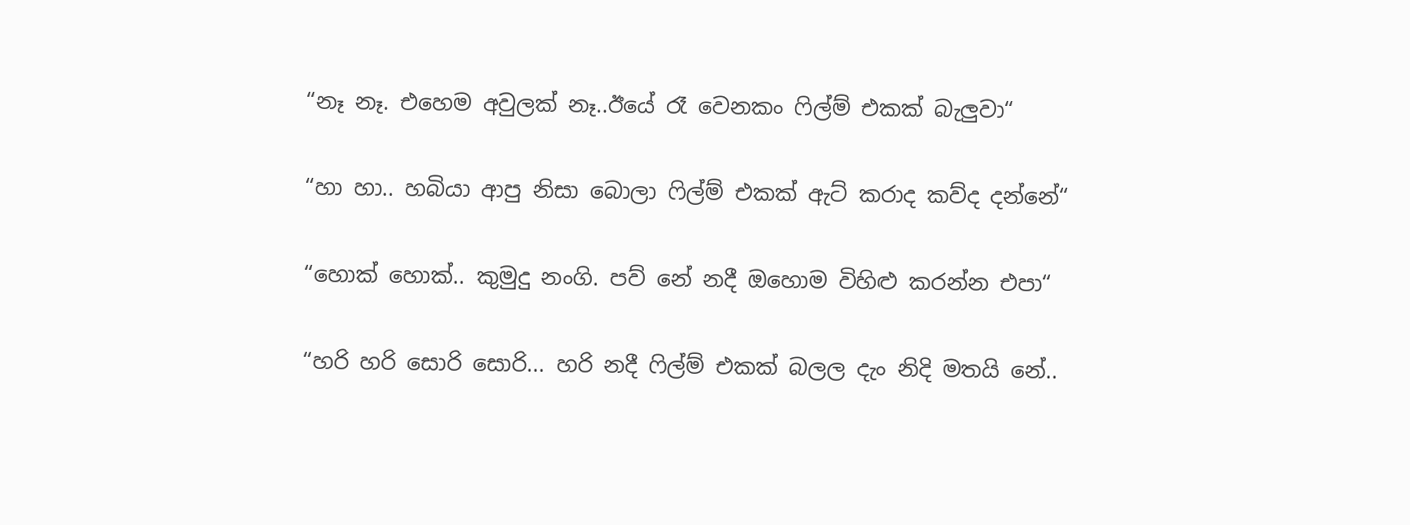“නෑ නෑ. එහෙම අවුලක් නෑ..ඊයේ රෑ වෙනකං ෆිල්ම් එකක් බැලුවා“

“හා හා.. හබියා ආපු නිසා බොලා ෆිල්ම් එකක් ඇට් කරාද කව්ද දන්නේ“

“හොක් හොක්.. කුමුදු නංගි. පව් නේ නදී ඔහොම විහිළු කරන්න එපා“

“හරි හරි සොරි සොරි... හරි නදී ෆිල්ම් එකක් බලල දැං නිදි මතයි නේ..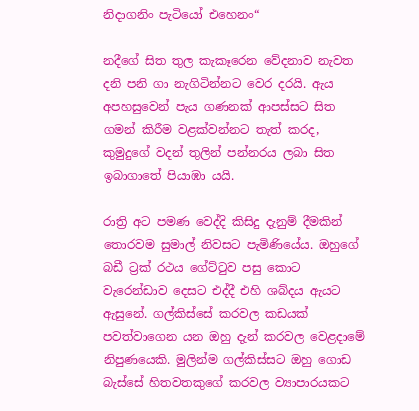නිදාගනිං පැටියෝ එහෙනං“

නදීගේ සිත තුල කැකෑරෙන වේදනාව නැවත දනි පනි ගා නැගිටින්නට වෙර දරයි. ඇය අපහසුවෙන් පැය ගණනක් ආපස්සට සිත ගමන් කිරීම වළක්වන්නට තැත් කරද, කුමුදුගේ වදන් තුලින් පන්නරය ලබා සිත ඉබාගාතේ පියාඹා යයි.

රාත්‍රි අට පමණ වෙද්දි කිසිදු දැනුම් දීමකින් තොරවම සුමාල් නිවසට පැමිණියේය. ඔහුගේ බඩී ට්‍රක් රථය ගේට්ටුව පසු කොට වැරෙන්ඩාව දෙසට එද්දී එහි ශබ්දය ඇයට ඇසුනේ. ගල්කිස්සේ කරවල කඩයක් පවත්වාගෙන යන ඔහු දැන් කරවල වෙළදාමේ නිපුණයෙකි. මුලින්ම ගල්කිස්සට ඔහු ගොඩ බැස්සේ හිතවතකුගේ කරවල ව්‍යාපාරයකට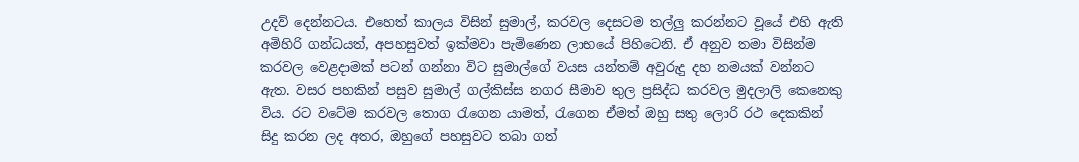උදව් දෙන්නටය. එහෙත් කාලය විසින් සුමාල්, කරවල දෙසටම තල්ලු කරන්නට වූයේ එහි ඇති අමිහිරි ගන්ධයත්, අපහසුවත් ඉක්මවා පැමිණෙන ලාභයේ පිහිටෙනි. ඒ අනුව තමා විසින්ම කරවල වෙළදාමක් පටන් ගන්නා විට සුමාල්ගේ වයස යන්තම් අවුරුදු දහ නමයක් වන්නට ඇත. වසර පහකින් පසුව සුමාල් ගල්කිස්ස නගර සීමාව තුල ප්‍රසිද්ධ කරවල මුදලාලි කෙනෙකු විය. රට වටේම කරවල තොග රැගෙන යාමත්, රැගෙන ඒමත් ඔහු සතු ලොරි රථ දෙකකින් සිදු කරන ලද අතර, ඔහුගේ පහසුවට තබා ගත්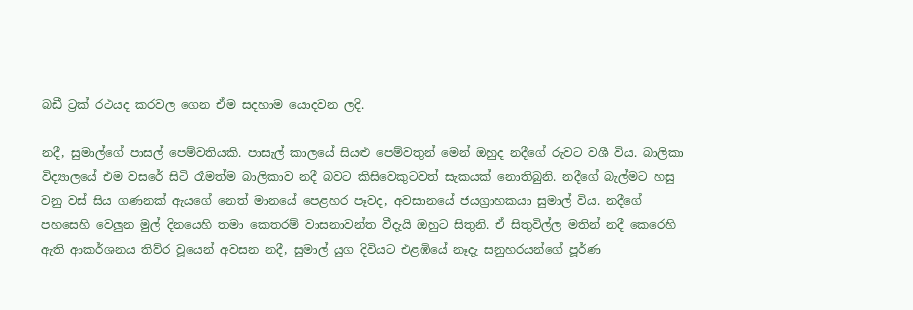බඩී ට්‍රක් රථයද කරවල ගෙන ඒම සදහාම යොදවන ලදි.

නදී, සුමාල්ගේ පාසල් පෙම්වතියකි. පාසැල් කාලයේ සියළු පෙම්වතුන් මෙන් ඔහුද නදීගේ රුවට වශී විය. බාලිකා විද්‍යාලයේ එම වසරේ සිටි රෑමත්ම බාලිකාව නදී බවට කිසිවෙකුටවත් සැකයක් නොතිබුනි. නදීගේ බැල්මට හසු වනු වස් සිය ගණනක් ඇයගේ නෙත් මානයේ පෙළහර පෑවද, අවසානයේ ජයග්‍රාහකයා සුමාල් විය. නදීගේ පහසෙහි වෙලුන මුල් දිනයෙහි තමා කෙතරම් වාසනාවන්ත වීදැයි ඔහුට සිතුනි. ඒ සිතුවිල්ල මතින් නදී කෙරෙහි ඇති ආකර්ශනය තිව්ර වූයෙන් අවසන නදී, සුමාල් යුග දිවියට එළඹියේ නෑදැ සනුහරයන්ගේ පූර්ණ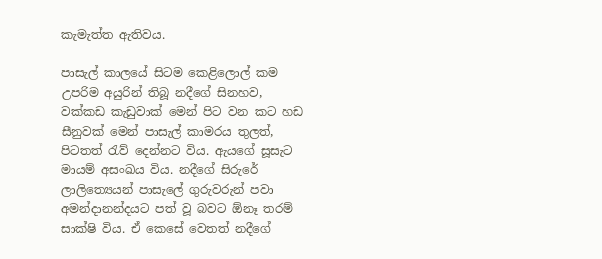කැමැත්ත ඇතිවය.

පාසැල් කාලයේ සිටම කෙළිලොල් කම උපරිම අයුරින් තිබූ නදීගේ සිනහව, වක්කඩ කැඩුවාක් මෙන් පිට වන කට හඩ සීනුවක් මෙන් පාසැල් කාමරය තුලත්, පිටතත් රැව් දෙන්නට විය. ඇයගේ සූසැට මායම් අසංඛය විය. නදීගේ සිරුරේ ලාලිත්‍යෙයන් පාසැලේ ගුරුවරුන් පවා අමන්දානන්දයට පත් වූ බවට ඕනෑ තරම් සාක්ෂි විය. ඒ කෙසේ වෙතත් නදීගේ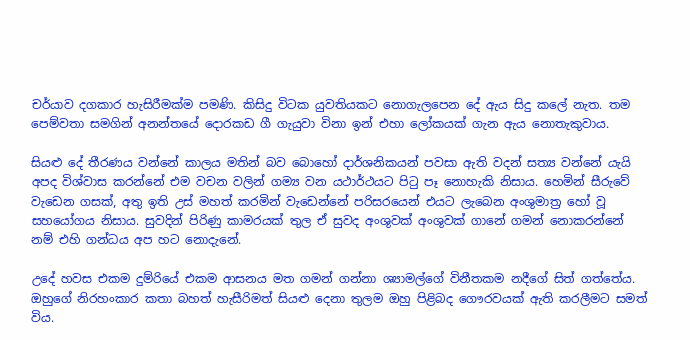චර්යාව දගකාර හැසිරීමක්ම පමණි. කිසිදු විටක යුවතියකට නොගැලපෙන දේ ඇය සිදු කලේ නැත. තම පෙම්වතා සමගින් අනන්තයේ දොරකඩ ගී ගැයුවා විනා ඉන් එහා ලෝකයක් ගැන ඇය නොතැකුවාය.

සියළු දේ තීරණය වන්නේ කාලය මතින් බව බොහෝ දාර්ශනිකයන් පවසා ඇති වදන් සත්‍ය වන්නේ යැයි අපද විශ්වාස කරන්නේ එම වචන වලින් ගම්‍ය වන යථාර්ථයට පිටු පෑ නොහැකි නිසාය. හෙමින් සීරුවේ වැඩෙන ගසක්, අතු ඉති උස් මහත් කරමින් වැඩෙන්නේ පරිසරයෙන් එයට ලැබෙන අංශුමාත්‍ර හෝ වූ සහයෝගය නිසාය. සුවදින් පිරිණු කාමරයක් තුල ඒ සුවද අංශුවක් අංශුවක් ගානේ ගමන් නොකරන්නේ නම් එහි ගන්ධය අප හට නොදැනේ.

උදේ හවස එකම දුම්රියේ එකම ආසනය මත ගමන් ගන්නා ශ්‍යාමල්ගේ විනීතකම නදීගේ සිත් ගත්තේය. ඔහුගේ නිරහංකාර කතා බහත් හැසීරිමත් සියළු දෙනා තුලම ඔහු පිළිබද ගෞරවයක් ඇති කරලීමට සමත් විය.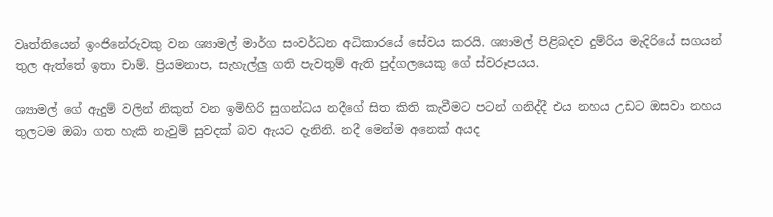වෘත්තියෙන් ඉංජිනේරුවකු වන ශ්‍යාමල් මාර්ග සංවර්ධන අධිකාරයේ සේවය කරයි. ශ්‍යාමල් පිළිබදව දුම්රිය මැදිරියේ සගයන් තුල ඇත්තේ ඉතා චාම්. ප්‍රියමනාප, සැහැල්ලු ගති පැවතුම් ඇති පුද්ගලයෙකු ගේ ස්වරූපයය.

ශ්‍යාමල් ගේ ඇදුම් වලින් නිකුත් වන ඉමිහිරි සුගන්ධය නදීගේ සිත කිති කැවීමට පටන් ගනිද්දී එය නහය උඩට ඔසවා නහය තුලටම ඔබා ගත හැකි නැවුම් සුවදක් බව ඇයට දැනිනි. නදී මෙන්ම අනෙක් අයද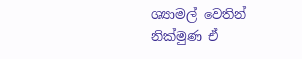ශ්‍යාමල් වෙතින් නික්මුණ ඒ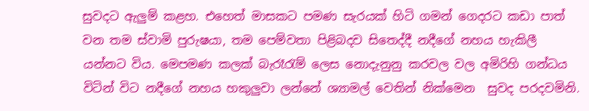සුවදට ඇලුම් කළහ. එහෙත් මාසකට පමණ සැරයක් හිටි ගමන් ගෙදරට කඩා පාත් වන තම ස්වාමි පුරුෂයා, තම පෙම්වතා පිළිබදව සිතෙද්දී නදීගේ නහය හැකිලී යන්නට විය. මෙපමණ කලක් බැරෑරැම් ලෙස නොදැනුනු කරවල වල අමිරිහි ගන්ධය විටින් විට නදීගේ නහය හකුලුවා ලන්නේ ශ්‍යාමල් වෙතින් නික්මෙන  සුවද පරදවමිනි.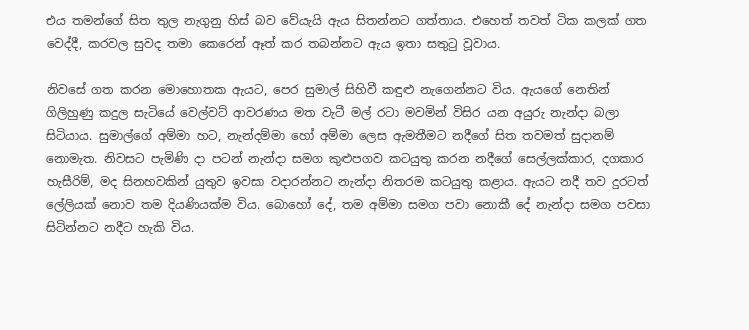එය තමන්ගේ සිත තුල නැගුනු හිස් බව වේයැයි ඇය සිතන්නට ගත්තාය. එහෙත් තවත් ටික කලක් ගත වෙද්දී, කරවල සුවද තමා කෙරෙන් ඈත් කර තබන්නට ඇය ඉතා සතුටු වූවාය.

නිවසේ ගත කරන මොහොතක ඇයට, පෙර සුමාල් සිහිවී කඳුළු නැගෙන්නට විය. ඇයගේ නෙතින් ගිලිහුණු කදුල සැටියේ වෙල්වට් ආවරණය මත වැටී මල් රටා මවමින් විසිර යන අයුරු නැන්දා බලා සිටියාය. සුමාල්ගේ අම්මා හට, නැන්දම්මා හෝ අම්මා ලෙස ඇමතීමට නදීගේ සිත තවමත් සුදානම් නොමැත. නිවසට පැමිණි දා පටන් නැන්දා සමග කුළුපගව කටයුතු කරන නදීගේ සෙල්ලක්කාර, දගකාර හැසීරිම්, මද සිනහවකින් යුතුව ඉවසා වදාරන්නට නැන්දා නිතරම කටයුතු කළාය. ඇයට නදී තව දුරටත් ලේලියක් නොව තම දියණියක්ම විය. බොහෝ දේ, තම අම්මා සමග පවා නොකී දේ නැන්දා සමග පවසා සිටින්නට නදීට හැකි විය.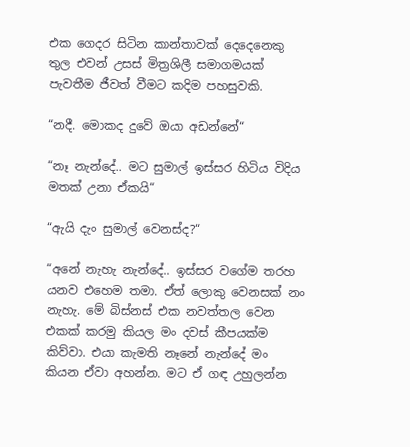එක ගෙදර සිටින කාන්තාවක් දෙදෙනෙකු තුල එවන් උසස් මිත්‍රශිලී සමාගමයක් පැවතීම ජීවත් වීමට කදිම පහසුවකි.

“නදී. මොකද දුවේ ඔයා අඩන්නේ“

“නෑ නැන්දේ.. මට සුමාල් ඉස්සර හිටිය විදිය මතක් උනා ඒකයි“

“ඇයි දැං සුමාල් වෙනස්ද?“

“අනේ නැහැ නැන්දේ.. ඉස්සර වගේම තරහ යනව එහෙම තමා. ඒත් ලොකු වෙනසක් නං නැහැ. මේ බිස්නස් එක නවත්තල වෙන එකක් කරමු කියල මං දවස් කීපයක්ම කිව්වා. එයා කැමති නෑනේ නැන්දේ මං කියන ඒවා අහන්න. මට ඒ ගඳ උහුලන්න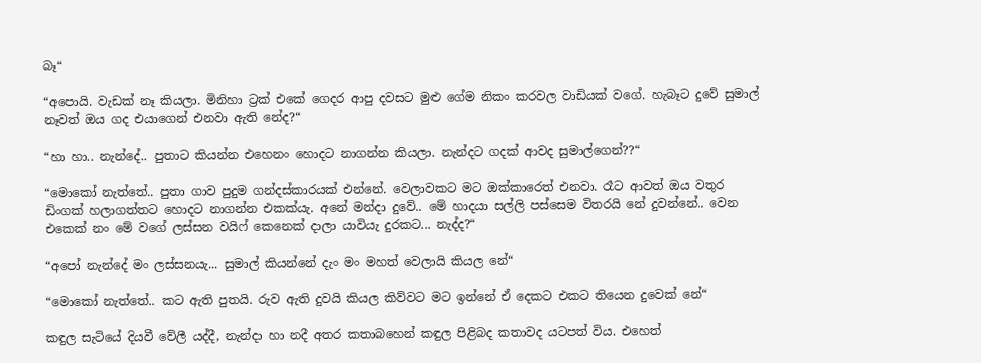බෑ“

“අපොයි. වැඩක් නෑ කියලා. මිනිහා ට්‍රක් එකේ ගෙදර ආපු දවසට මුළු ගේම නිකං කරවල වාඩියක් වගේ. හැබෑට දුවේ සුමාල් නෑවත් ඔය ගද එයාගෙන් එනවා ඇති නේද?“

“හා හා.. නැන්දේ.. පුතාට කියන්න එහෙනං හොදට නාගන්න කියලා. නැන්දට ගදක් ආවද සුමාල්ගෙන්??“

“මොකෝ නැත්තේ.. පුතා ගාව පුදුම ගන්දස්කාරයක් එන්නේ. වෙලාවකට මට ඔක්කාරෙත් එනවා. රෑට ආවත් ඔය වතුර ඩිංගක් හලාගත්තට හොදට නාගන්න එකක්යැ. අනේ මන්දා දුවේ.. මේ හාදයා සල්ලි පස්සෙම විතරයි නේ දුවන්නේ.. වෙන එකෙක් නං මේ වගේ ලස්සන වයිෆ් කෙනෙක් දාලා යාවියැ දුරකට... නැද්ද?“

“අපෝ නැන්දේ මං ලස්සනයැ... සුමාල් කියන්නේ දැං මං මහත් වෙලායි කියල නේ“

“මොකෝ නැත්තේ.. කට ඇති පුතයි. රුව ඇති දුවයි කියල කිව්වට මට ඉන්නේ ඒ දෙකට එකට තියෙන දුවෙක් නේ“

කඳුල සැටියේ දියවී වේලී යද්දී, නැන්දා හා නදී අතර කතාබහෙන් කඳුල පිළිබද කතාවද යටපත් විය. එහෙත්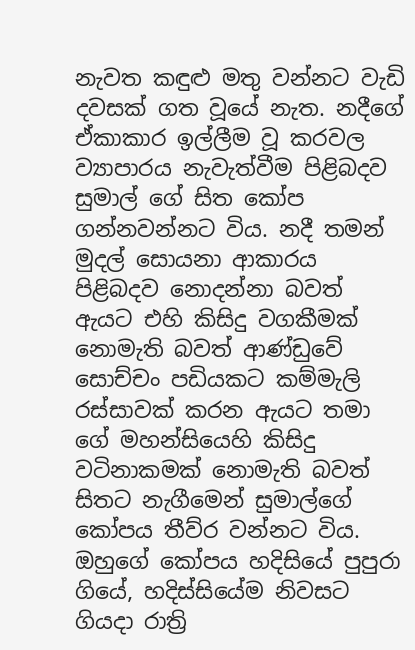නැවත කඳුළු මතු වන්නට වැඩි දවසක් ගත වූයේ නැත. නදීගේ ඒකාකාර ඉල්ලීම වූ කරවල ව්‍යාපාරය නැවැත්වීම පිළිබදව සුමාල් ගේ සිත කෝප ගන්නවන්නට විය. නදී තමන් මුදල් සොයනා ආකාරය පිළිබදව නොදන්නා බවත් ඇයට එහි කිසිදු වගකීමක් නොමැති බවත් ආණ්ඩුවේ සොච්චං පඩියකට කම්මැලි රස්සාවක් කරන ඇයට තමා ගේ මහන්සියෙහි කිසිදු වටිනාකමක් නොමැති බවත් සිතට නැගීමෙන් සුමාල්ගේ කෝපය තීව්ර වන්නට විය. ඔහුගේ කෝපය හදිසියේ පුපුරා ගියේ, හදිස්සියේම නිවසට ගියදා රාත්‍රි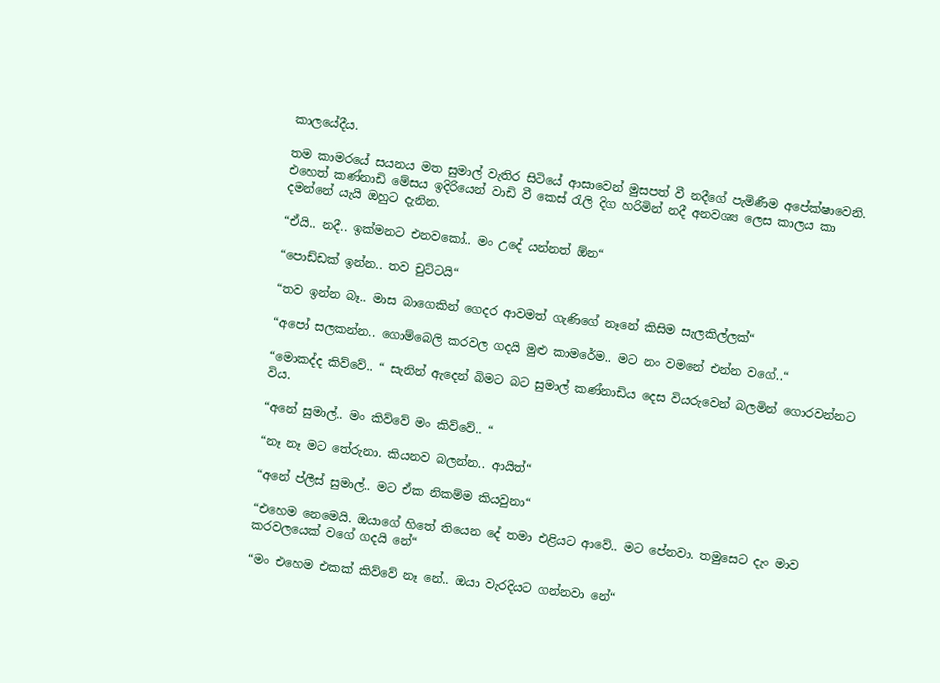කාලයේදීය.

තම කාමරයේ සයනය මත සුමාල් වැතිර සිටියේ ආසාවෙන් මුසපත් වී නදීගේ පැමිණීම අපේක්ෂාවෙනි. එහෙත් කණ්නාඩි මේසය ඉදිරියෙන් වාඩි වී කෙස් රැලි දිග හරිමින් නදී අනවශ්‍ය ලෙස කාලය කා දමන්නේ යැයි ඔහුට දැනින.

“ඒයි.. නදී.. ඉක්මනට එනවකෝ.. මං උදේ යන්නත් ඕන“

“පොඩ්ඩක් ඉන්න.. තව චුට්ටයි“

“තව ඉන්න බෑ.. මාස බාගෙකින් ගෙදර ආවමත් ගැණිගේ නෑනේ කිසිම සැලකිල්ලක්“

“අපෝ සලකන්න.. ගොම්බෙලි කරවල ගදයි මුළු කාමරේම.. මට නං වමනේ එන්න වගේ..“

“මොකද්ද කිව්වේ.. “ සැනින් ඇදෙන් බිමට බට සුමාල් කණ්නාඩිය දෙස වියරුවෙන් බලමින් ගොරවන්නට විය.

“අනේ සුමාල්.. මං කිව්වේ මං කිව්වේ.. “

“නෑ නෑ මට තේරුනා. කියනව බලන්න.. ආයිත්“

“අනේ ප්ලීස් සුමාල්.. මට ඒක නිකම්ම කියවුනා“

“එහෙම නෙමෙයි. ඔයාගේ හිතේ තියෙන දේ තමා එළියට ආවේ.. මට පේනවා. තමුසෙට දැං මාව කරවලයෙක් වගේ ගදයි නේ“

“මං එහෙම එකක් කිව්වේ නෑ නේ.. ඔයා වැරදියට ගන්නවා නේ“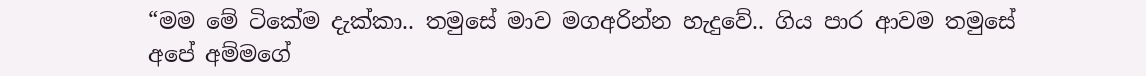“මම මේ ටිකේම දැක්කා.. තමුසේ මාව මගඅරින්න හැදුවේ.. ගිය පාර ආවම තමුසේ අපේ අම්මගේ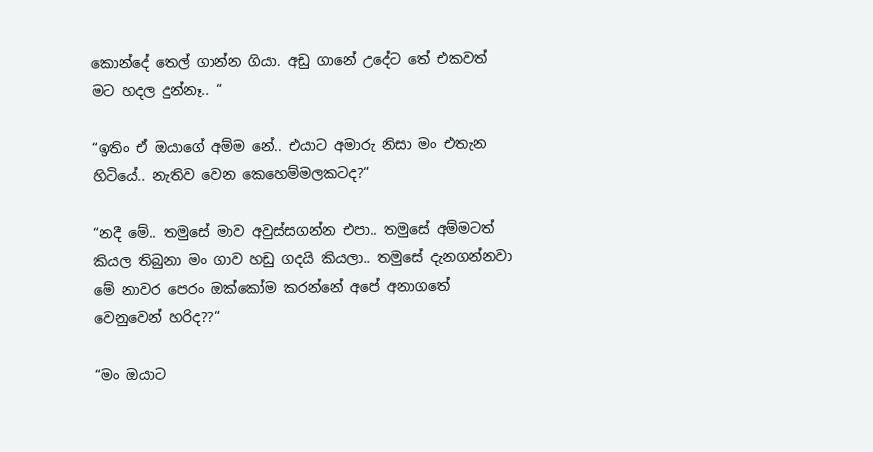කොන්දේ තෙල් ගාන්න ගියා. අඩු ගානේ උදේට තේ එකවත් මට හදල දුන්නෑ.. “

“ඉතිං ඒ ඔයාගේ අම්ම නේ.. එයාට අමාරු නිසා මං එතැන හිටියේ.. නැතිව වෙන කෙහෙම්මලකටද?“

“නදී මේ.. තමුසේ මාව අවුස්සගන්න එපා.. තමුසේ අම්මටත් කියල තිබුනා මං ගාව හඩු ගදයි කියලා.. තමුසේ දැනගන්නවා මේ නාවර පෙරං ඔක්කෝම කරන්නේ අපේ අනාගතේ වෙනුවෙන් හරිද??“

“මං ඔයාට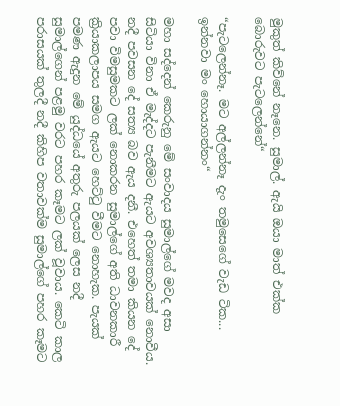මුකුත් කිව්නේ නෑනෙ. සුමාල්. ඇයි ඔයා මාත් එක්ක බොරුවට පැටලෙන්නේ“

“පැටලෙන්නෑ. මට අල්ලන්නෑ දැං තමුසෙගේ වැඩ ටික... ඉන්නවා මං හොයාගන්නං“

මහා සද්දෙන් කෙරුනු මේ සංවාදය සුමාල්ගේ මවද අසා සිටියා විනා ඒ මැද්දට පැනීමට ඇයට අවශ්‍යතාවයක් නොවීය. නදී පවසන දේ සත්‍ය බව ඇය දනී. එහෙත් තමා කියන දේ පවා විමසුමකට ලක් නොකරන සුමාල්ගේ අති ධාවනකාරී ක්‍රියාකලාපය සමග ඇයට හෙට්ටු වීමට නොහැක. පැයක් පමණ ඇදුන මේ යුද්ධයේ අතුරු පලයක් ලෙස නදී සුමාල්ගෙන් පළමු වරට පහර කෑමට ලක් වූවාය. කෙටි කාල පරාසයක් තුලදී නදී කිහිප වතාවක්ම සුමාල්ගේ පහර කෑමට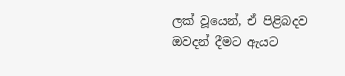ලක් වූයෙන්, ඒ පිළිබදව ඔවදන් දීමට ඇයට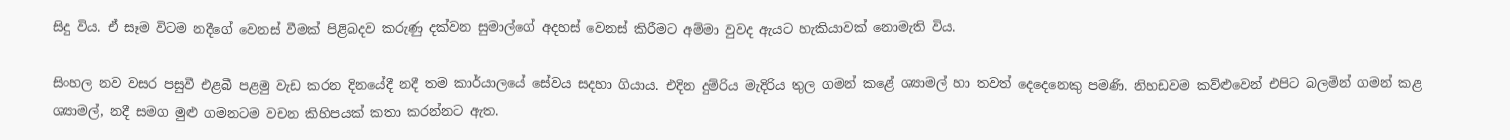සිදු විය. ඒ සෑම විටම නදීගේ වෙනස් වීමක් පිළිබදව කරුණු දක්වන සුමාල්ගේ අදහස් වෙනස් කිරීමට අම්මා වුවද ඇයට හැකියාවක් නොමැති විය.

සිංහල නව වසර පසුවී එළබී පළමු වැඩ කරන දිනයේදී නදී තම කාර්යාලයේ සේවය සදහා ගියාය. එදින දුම්රිය මැදිරිය තුල ගමන් කළේ ශ්‍යාමල් හා තවත් දෙදෙනෙකු පමණි. නිහඩවම කව්ළුවෙන් එපිට බලමින් ගමන් කළ ශ්‍යාමල්, නදී සමග මුළු ගමනටම වචන කිහිපයක් කතා කරන්නට ඇත.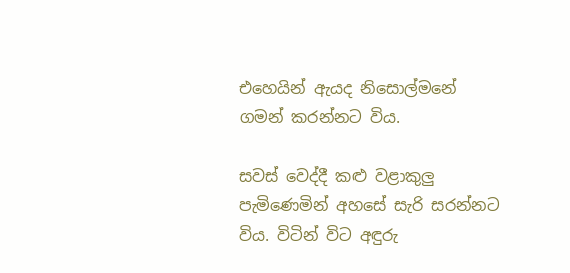එහෙයින් ඇයද නිසොල්මනේ ගමන් කරන්නට විය.

සවස් වෙද්දී කළු වළාකුලු පැමිණෙමින් අහසේ සැරි සරන්නට විය. විටින් විට අඳුරු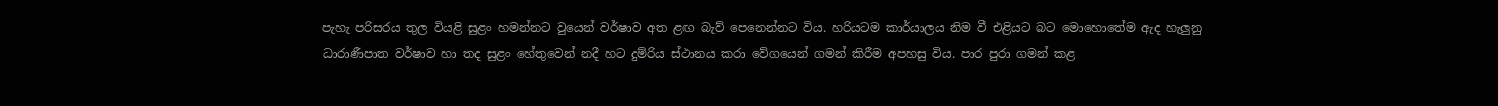පැහැ පරිසරය තුල වියළි සුළං හමන්නට වුයෙන් වර්ෂාව අත ළඟ බැව් පෙනෙන්නට විය. හරියටම කාර්යාලය නිම වී එළියට බට මොහොතේම ඇද හැලුනු ධාරාණීපාත වර්ෂාව හා තද සුළං හේතුවෙන් නදී හට දුම්රිය ස්ථානය කරා වේගයෙන් ගමන් කිරීම අපහසු විය. පාර පුරා ගමන් කළ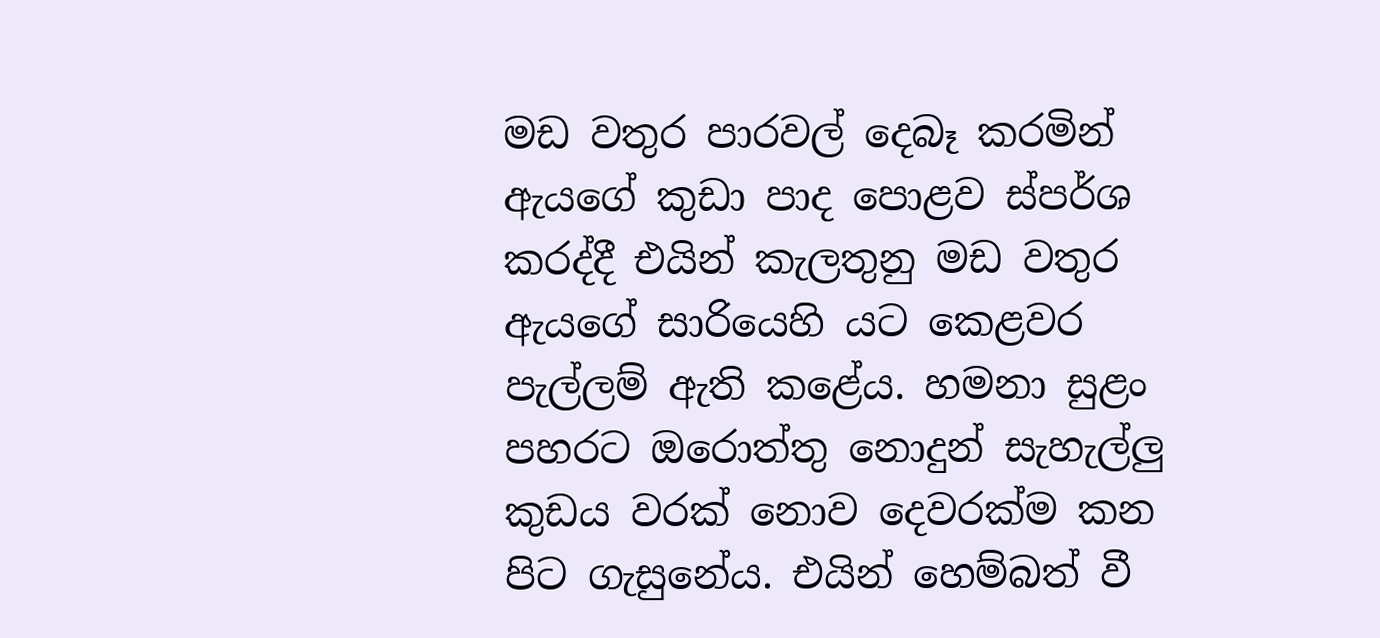මඩ වතුර පාරවල් දෙබෑ කරමින් ඇයගේ කුඩා පාද පොළව ස්පර්ශ කරද්දී එයින් කැලතුනු මඩ වතුර ඇයගේ සාරියෙහි යට කෙළවර පැල්ලම් ඇති කළේය. හමනා සුළං පහරට ඔරොත්තු නොදුන් සැහැල්ලු කුඩය වරක් නොව දෙවරක්ම කන පිට ගැසුනේය. එයින් හෙම්බත් වී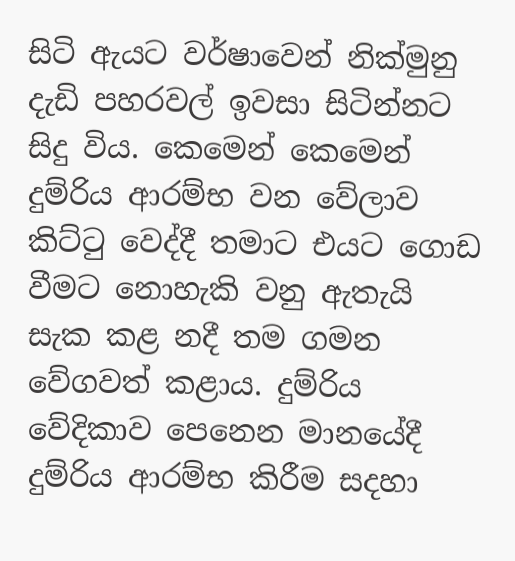සිටි ඇයට වර්ෂාවෙන් නික්මුනු දැඩි පහරවල් ඉවසා සිටින්නට සිදු විය. කෙමෙන් කෙමෙන් දුම්රිය ආරම්භ වන වේලාව කිට්ටු වෙද්දී තමාට එයට ගොඩ වීමට නොහැකි වනු ඇතැයි සැක කළ නදී තම ගමන වේගවත් කළාය. දුම්රිය වේදිකාව පෙනෙන මානයේදී දුම්රිය ආරම්භ කිරීම සදහා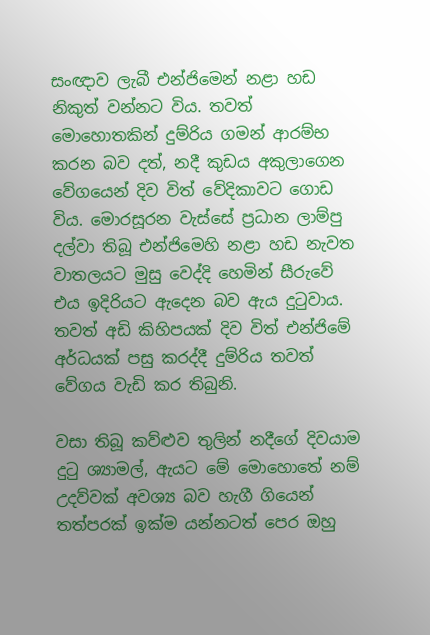සංඥාව ලැබී එන්ජිමෙන් නළා හඩ නිකුත් වන්නට විය. තවත් මොහොතකින් දුම්රිය ගමන් ආරම්භ කරන බව දත්, නදී කුඩය අකුලාගෙන වේගයෙන් දිව විත් වේදිකාවට ගොඩ විය. මොරසූරන වැස්සේ ප්‍රධාන ලාම්පු දල්වා තිබූ එන්ජිමෙහි නළා හඩ නැවත වාතලයට මුසු වෙද්දි හෙමින් සීරුවේ එය ඉදිරියට ඇදෙන බව ඇය දුටුවාය. තවත් අඩි කිහිපයක් දිව විත් එන්ජිමේ අර්ධයක් පසු කරද්දී දුම්රිය තවත් වේගය වැඩි කර තිබුනි.

වසා තිබූ කව්ළුව තුලින් නදීගේ දිවයාම දුටු ශ්‍යාමල්, ඇයට මේ මොහොතේ නම් උදව්වක් අවශ්‍ය බව හැගී ගියෙන් තත්පරක් ඉක්ම යන්නටත් පෙර ඔහු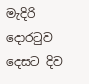මැදිරි දොරටුව දෙසට දිව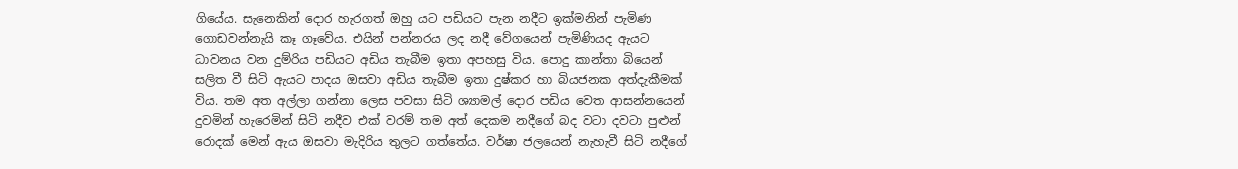ගියේය. සැනෙකින් දොර හැරගත් ඔහු යට පඩියට පැන නදීට ඉක්මනින් පැමිණ ගොඩවන්නැයි කෑ ගෑවේය. එයින් පන්නරය ලද නදී වේගයෙන් පැමිණියද ඇයට ධාවනය වන දුම්රිය පඩියට අඩිය තැබීම ඉතා අපහසු විය. පොදු කාන්තා බියෙන් සලිත වී සිටි ඇයට පාදය ඔසවා අඩිය තැබීම ඉතා දුෂ්කර හා බියජනක අත්දැකීමක් විය. තම අත අල්ලා ගන්නා ලෙස පවසා සිටි ශ්‍යාමල් දොර පඩිය වෙත ආසන්නයෙන් දුවමින් හැරෙමින් සිටි නදීව එක් වරම් තම අත් දෙකම නදීගේ බද වටා දවටා පුළුන් රොදක් මෙන් ඇය ඔසවා මැදිරිය තුලට ගත්තේය. වර්ෂා ජලයෙන් නැහැවී සිටි නදීගේ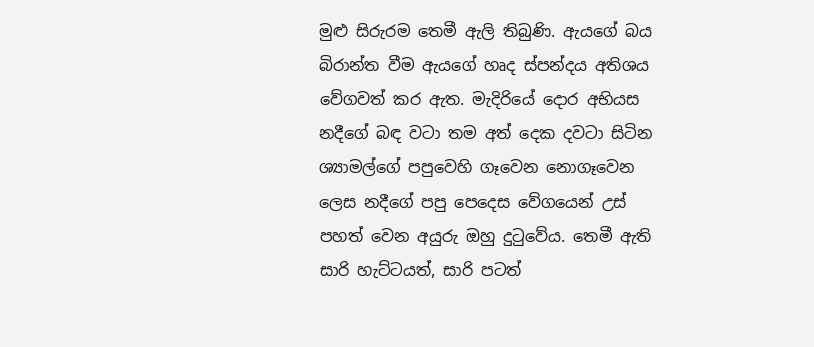මුළු සිරුරම තෙමී ඇලි තිබුණි. ඇයගේ බය බිරාන්ත වීම ඇයගේ හෘද ස්පන්දය අතිශය වේගවත් කර ඇත. මැදිරියේ දොර අභියස නදීගේ බඳ වටා තම අත් දෙක දවටා සිටින ශ්‍යාමල්ගේ පපුවෙහි ගෑවෙන නොගෑවෙන ලෙස නදීගේ පපු පෙදෙස වේගයෙන් උස් පහත් වෙන අයුරු ඔහු දුටුවේය. තෙමී ඇති සාරි හැට්ටයත්, සාරි පටත්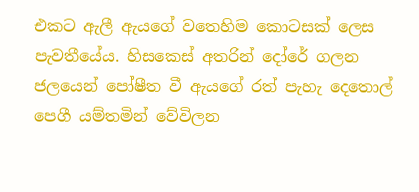එකට ඇලී ඇයගේ වතෙහිම කොටසක් ලෙස පැවතීයේය. හිසකෙස් අතරින් දෝරේ ගලන ජලයෙන් පෝෂීත වී ඇයගේ රත් පැහැ දෙතොල් පෙගී යම්තමින් වේවිලන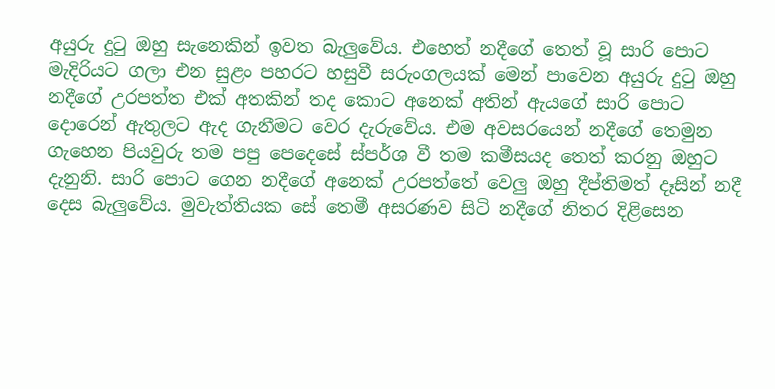අයුරු දුටු ඔහු සැනෙකින් ඉවත බැලුවේය. එහෙත් නදීගේ තෙත් වූ සාරි පොට මැදිරියට ගලා එන සුළං පහරට හසුවී සරුංගලයක් මෙන් පාවෙන අයුරු දුටු ඔහු නදීගේ උරපත්ත එක් අතකින් තද කොට අනෙක් අතින් ඇයගේ සාරි පොට දොරෙන් ඇතුලට ඇද ගැනීමට වෙර දැරුවේය. එම අවසරයෙන් නදීගේ තෙමුන ගැහෙන පියවුරු තම පපු පෙදෙසේ ස්පර්ශ වී තම කමීසයද තෙත් කරනු ඔහුට දැනුනි. සාරි පොට ගෙන නදීගේ අනෙක් උරපත්තේ වෙලු ඔහු දීප්තිමත් දෑසින් නදී දෙස බැලුවේය. මුවැත්තියක සේ තෙමී අසරණව සිටි නදීගේ නිතර දිළිසෙන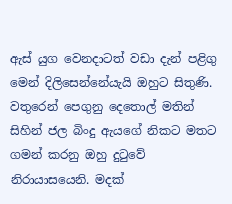ඇස් යුග වෙනදාටත් වඩා දැන් පළිගු මෙන් දිලිසෙන්නේයැයි ඔහුට සිතුණි. වතුරෙන් පෙගුනු දෙතොල් මතින් සිහින් ජල බිංදු ඇයගේ නිකට මතට ගමන් කරනු ඔහු දුටුවේ නිරායාසයෙනි. මදක්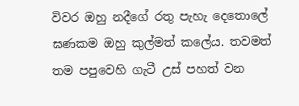විවර ඔහු නදීගේ රතු පැහැ දෙතොලේ ඝණකම ඔහු කුල්මත් කලේය. තවමත් තම පපුවෙහි ගැටී උස් පහත් වන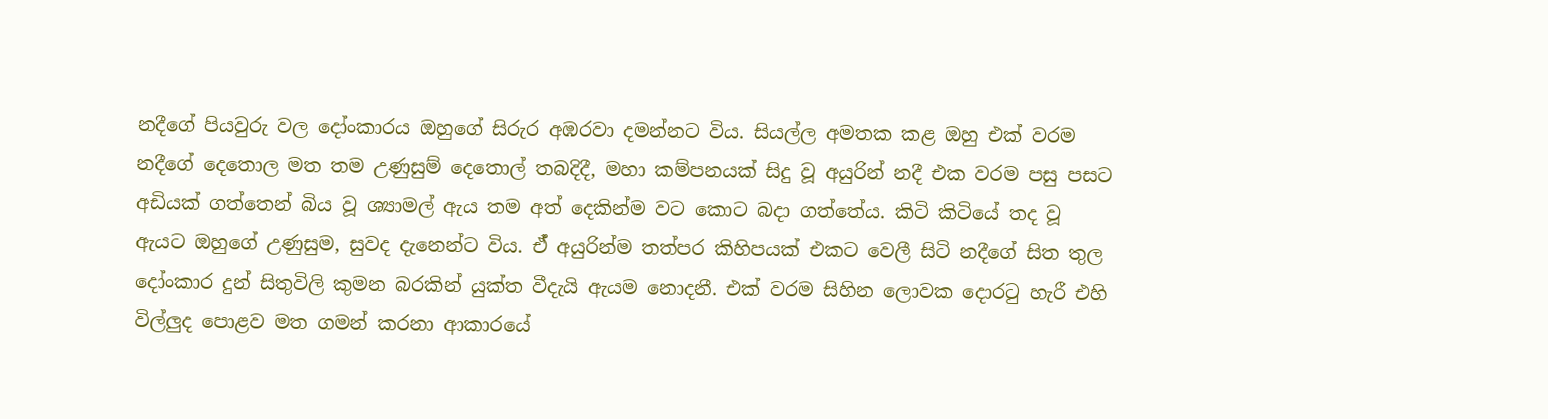නදීගේ පියවුරු වල දෝංකාරය ඔහුගේ සිරුර අඹරවා දමන්නට විය. සියල්ල අමතක කළ ඔහු එක් වරම නදීගේ දෙතොල මත තම උණුසුම් දෙතොල් තබදිදී, මහා කම්පනයක් සිදු වූ අයුරින් නදී එක වරම පසු පසට අඩියක් ගත්තෙන් බිය වූ ශ්‍යාමල් ඇය තම අත් දෙකින්ම වට කොට බදා ගත්තේය. කිටි කිටියේ තද වූ ඇයට ඔහුගේ උණුසුම, සුවද දැනෙන්ට විය. ඒ් අයුරින්ම තත්පර කිහිපයක් එකට වෙලී සිටි නදීගේ සිත තුල දෝංකාර දුන් සිතුවිලි කුමන බරකින් යුක්ත වීදැයි ඇයම නොදනී. එක් වරම සිහින ලොවක දොරටු හැරී එහි විල්ලුද පොළව මත ගමන් කරනා ආකාරයේ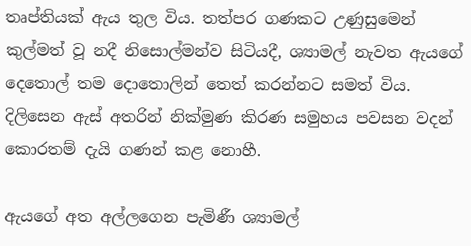තෘප්තියක් ඇය තුල විය. තත්පර ගණකට උණුසුමෙන් කුල්මත් වූ නදී නිසොල්මන්ව සිටියදී, ශ්‍යාමල් නැවත ඇයගේ දෙතොල් තම දොතොලින් තෙත් කරන්නට සමත් විය. දිලිසෙන ඇස් අතරින් නික්මුණ කිරණ සමුහය පවසන වදන් කොරතම් දැයි ගණන් කළ නොහී.

ඇයගේ අත අල්ලගෙන පැමිණී ශ්‍යාමල්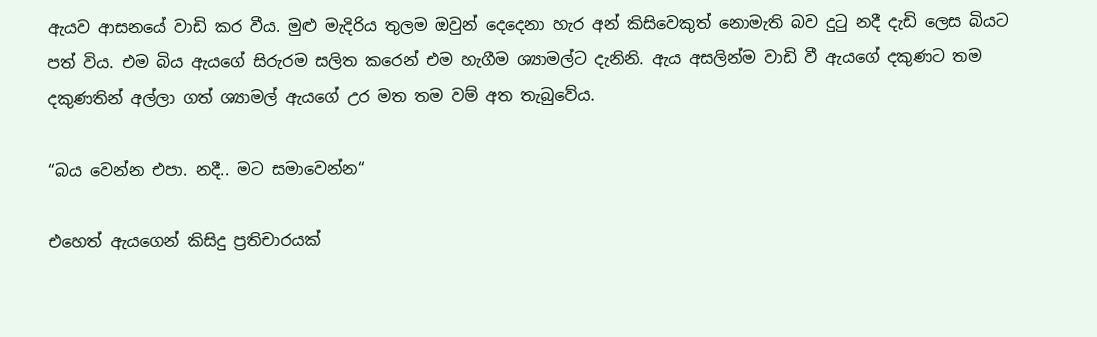ඇයව ආසනයේ වාඩි කර වීය. මුළු මැදිරිය තුලම ඔවුන් දෙදෙනා හැර අන් කිසිවෙකුත් නොමැති බව දුටු නදී දැඩි ලෙස බියට පත් විය. එම බිය ඇයගේ සිරුරම සලිත කරෙන් එම හැගීම ශ්‍යාමල්ට දැනිනි. ඇය අසලින්ම වාඩි වී ඇයගේ දකුණට තම දකුණතින් අල්ලා ගත් ශ්‍යාමල් ඇයගේ උර මත තම වම් අත තැබුවේය.

“බය වෙන්න එපා. නදී.. මට සමාවෙන්න“

එහෙත් ඇයගෙන් කිසිදු ප්‍රතිචාරයක්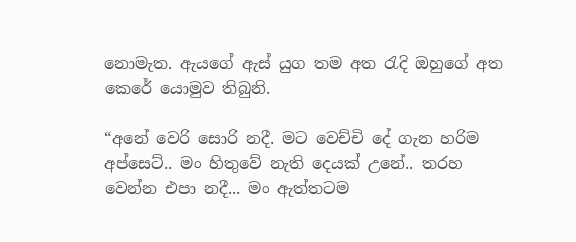නොමැත. ඇයගේ ඇස් යුග තම අත රැදි ඔහුගේ අත කෙරේ යොමුව තිබුනි.

“අනේ වෙරි සොරි නදී. මට වෙච්චි දේ ගැන හරිම අප්සෙට්.. මං හිතුවේ නැති දෙයක් උනේ.. තරහ වෙන්න එපා නදී... මං ඇත්තටම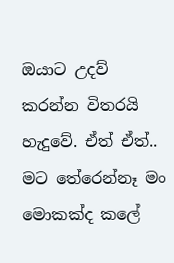ඔයාට උදව් කරන්න විතරයි හැදුවේ. ඒත් ඒත්.. මට තේරෙන්නෑ මං මොකක්ද කලේ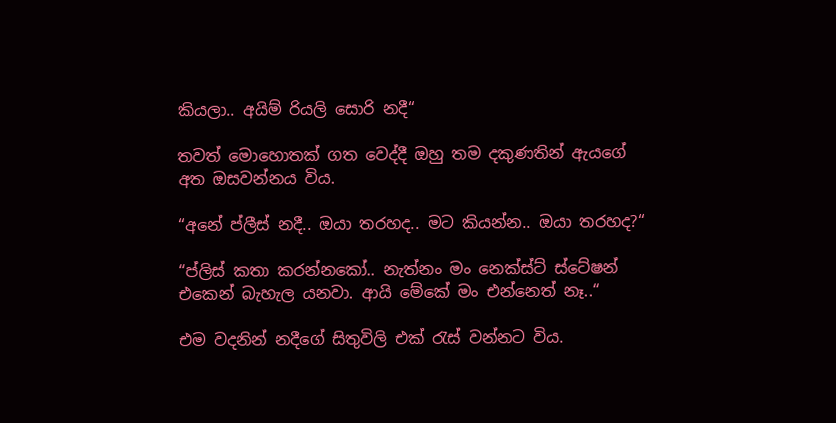කියලා.. අයිම් රියලි සොරි නදී“

තවත් මොහොතක් ගත වෙද්දී ඔහු තම දකුණතින් ඇයගේ අත ඔසවන්නය විය.

“අනේ ප්ලීස් නදී.. ඔයා තරහද.. මට කියන්න.. ඔයා තරහද?“

“ප්ලිස් කතා කරන්නකෝ.. නැත්නං මං නෙක්ස්ට් ස්ටේෂන් එකෙන් බැහැල යනවා. ආයි මේකේ මං එන්නෙත් නෑ..“

එම වදනින් නදීගේ සිතුවිලි එක් රැස් වන්නට විය.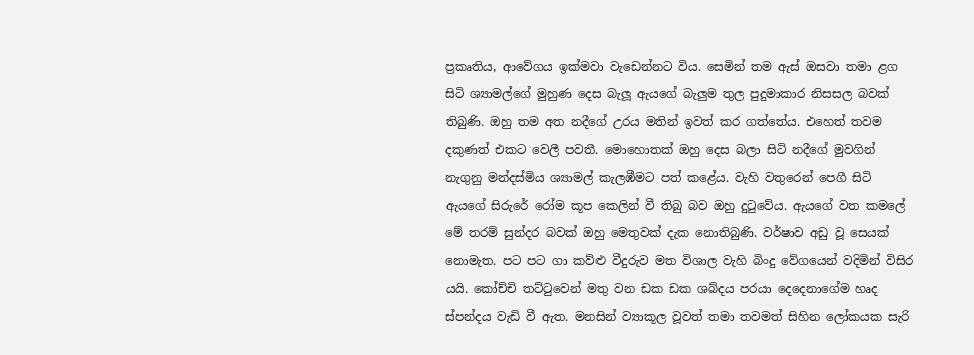ප්‍රකෘතිය, ආවේගය ඉක්මවා වැඩෙන්නට විය. සෙමින් තම ඇස් ඔසවා තමා ළග සිටි ශ්‍යාමල්ගේ මුහුණ දෙස බැලූ ඇයගේ බැලුම තුල පුදුමාකාර නිසසල බවක් තිබුණි. ඔහු තම අත නදීගේ උරය මතින් ඉවත් කර ගත්තේය. එහෙත් තවම දකුණත් එකට වෙලී පවතී. මොහොතක් ඔහු දෙස බලා සිටි නදීගේ මුවගින් නැගුනු මන්දස්මිය ශ්‍යාමල් කැලඹීමට පත් කළේය. වැහි වතුරෙන් පෙගී සිටි ඇයගේ සිරුරේ රෝම කූප කෙලින් වී තිබු බව ඔහු දුටුවේය. ඇයගේ වත කමලේ මේ තරම් සුන්දර බවක් ඔහු මෙතුවක් දැක නොතිබුණි. වර්ෂාව අඩු වූ සෙයක් නොමැත. පට පට ගා කව්ළු වීදුරුව මත විශාල වැහි බිංදු වේගයෙන් වදිමින් විසිර යයි. කෝච්චි තට්ටුවෙන් මතු වන ඩක ඩක ශබ්දය පරයා දෙදෙනාගේම හෘද ස්පන්දය වැඩි වී ඇත. මනසින් ව්‍යාකූල වූවත් තමා තවමත් සිහින ලෝකයක සැරි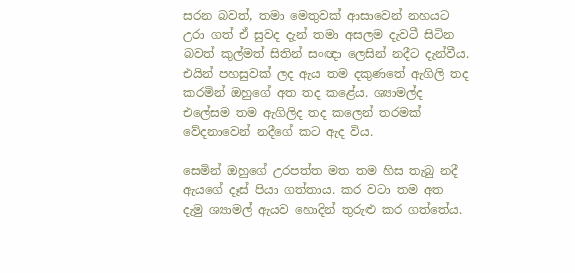සරන බවත්, තමා මෙතුවක් ආසාවෙන් නහයට උරා ගත් ඒ සුවද දැන් තමා අසලම දැවටී සිටින බවත් කුල්මත් සිතින් සංඥා ලෙසින් නදීට දැන්වීය. එයින් පහසුවක් ලද ඇය තම දකුණතේ ඇගිලි තද කරමින් ඔහුගේ අත තද කළේය. ශ්‍යාමල්ද එලේසම තම ඇගිලිද තද කලෙන් තරමක් වේදනාවෙන් නදීගේ කට ඇද විය.

සෙමින් ඔහුගේ උරපත්ත මත තම හිස තැබු නදී ඇයගේ දෑස් පියා ගත්තාය. කර වටා තම අත දැමු ශ්‍යාමල් ඇයව හොදින් තුරුළු කර ගත්තේය.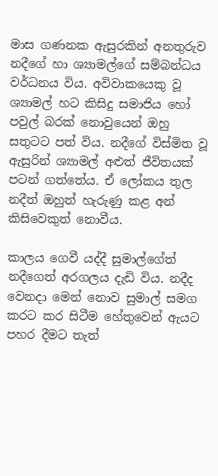මාස ගණනක ඇසුරකින් අනතුරුව නදීගේ හා ශ්‍යාමල්ගේ සම්බන්ධය වර්ධනය විය. අවිවාකයෙකු වූ ශ්‍යාමල් හට කිසිදු සමාජිය හෝ පවුල් බරක් නොවුයෙන් ඔහු සතුටට පත් විය. නදීගේ විස්මිත වූ ඇසුරින් ශ්‍යාමල් අළුත් ජීවිතයක් පටන් ගත්තේය. ඒ ලෝකය තුල නදීත් ඔහුත් හැරුණු කළ අන් කිසිවෙකුත් නොවීය.

කාලය ගෙවී යද්දී සුමාල්ගේත් නදීගෙත් අරගලය දැඩි විය. නදීද වෙනදා මෙන් නොව සුමාල් සමග කරට කර සිටීම හේතුවෙන් ඇයට පහර දීමට තැත්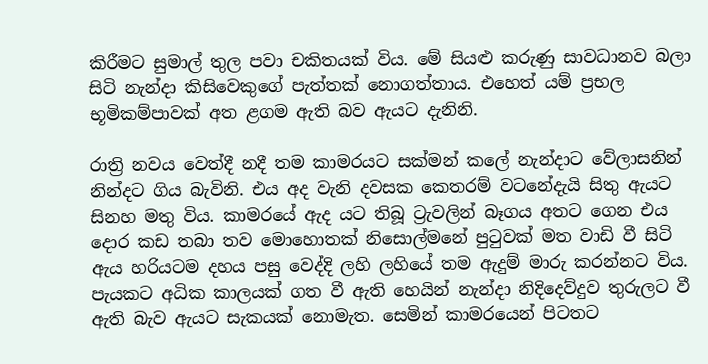කිරීමට සුමාල් තුල පවා චකිතයක් විය. මේ සියළු කරුණු සාවධානව බලා සිටි නැන්දා කිසිවෙකුගේ පැත්තක් නොගත්තාය. එහෙත් යම් ප්‍රභල භූමිකම්පාවක් අත ළගම ඇති බව ඇයට දැනිනි.

රාත්‍රි නවය වෙත්දී නදී තම කාමරයට සක්මන් කලේ නැන්දාට වේලාසනින් නින්දට ගිය බැවිනි. එය අද වැනි දවසක කෙතරම් වටනේදැයි සිතු ඇයට සිනහ මතු විය. කාමරයේ ඇද යට තිබූ ට්‍රැවලින් බෑගය අතට ගෙන එය දොර කඩ තබා තව මොහොතක් නිසොල්මනේ පුටුවක් මත වාඩි වී සිටි ඇය හරියටම දහය පසු වෙද්දි ලහි ලහියේ තම ඇදුම් මාරු කරන්නට විය. පැයකට අධික කාලයක් ගත වී ඇති හෙයින් නැන්දා නිදිදෙව්දුව තුරුලට වී ඇති බැව ඇයට සැකයක් නොමැත. සෙමින් කාමරයෙන් පිටතට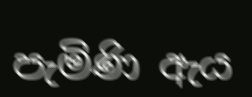පැමිණි ඇය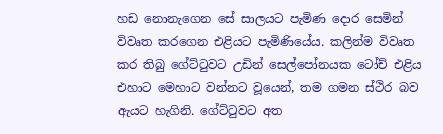හඩ නොනැගෙන සේ සාලයට පැමිණ දොර සෙමින් විවෘත කරගෙන එළියට පැමිණියේය. කලින්ම විවෘත කර තිබු ගේට්ටුවට උඩින් සෙල්පෝනයක ටෝච් එළිය එහාට මෙහාට වන්නට වූයෙන්, තම ගමන ස්ථිර බව ඇයට හැගිනි. ගේට්ටුවට අත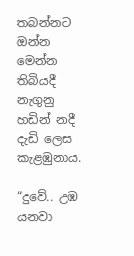තබන්නට ඔන්න මෙන්න තිබියදී නැගුනු හඩින් නදී දැඩි ලෙස කැළඹුනාය.

“දුවේ.. උඹ යනවා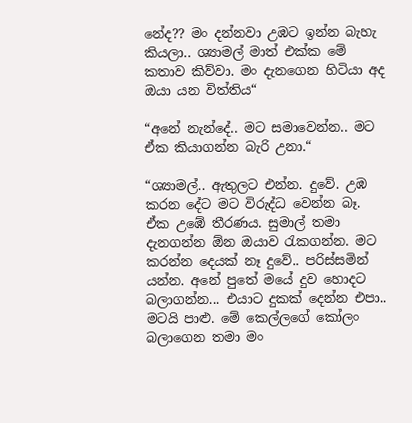නේද?? මං දන්නවා උඹට ඉන්න බැහැ කියලා.. ශ්‍යාමල් මාත් එක්ක මේ කතාව කිව්වා. මං දැනගෙන හිටියා අද ඔයා යන විත්තිය“

“අනේ නැන්දේ.. මට සමාවෙන්න.. මට ඒක කියාගන්න බැරි උනා.“

“ශ්‍යාමල්.. ඇතුලට එන්න. දුවේ. උඹ කරන දේට මට විරුද්ධ වෙන්න බෑ. ඒක උඹේ තීරණය. සුමාල් තමා දැනගන්න ඕන ඔයාව රැකගන්න. මට කරන්න දෙයක් නෑ දුවේ.. පරිස්සමින් යන්න. අනේ පුතේ මයේ දුව හොදට බලාගන්න... එයාට දුකක් දෙන්න එපා.. මටයි පාළු. මේ කෙල්ලගේ කෝලං බලාගෙන තමා මං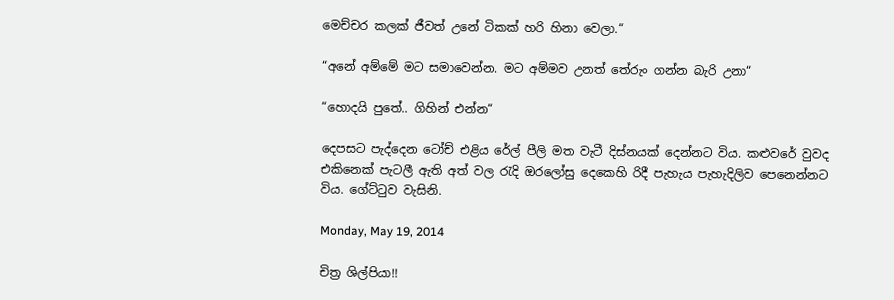මෙච්චර කලක් ජීවත් උනේ ටිකක් හරි හිනා වෙලා.“

“අනේ අම්මේ මට සමාවෙන්න. මට අම්මව උනත් තේරුං ගන්න බැරි උනා“

“හොදයි පුතේ.. ගිහින් එන්න“

දෙපසට පැද්දෙන ටෝච් එළිය රේල් පීලි මත වැටී දිස්නයක් දෙන්නට විය. කළුවරේ වුවද එකිනෙක් පැටලී ඇති අත් වල රැදි ඔරලෝසු දෙකෙහි රිදී පැහැය පැහැදිලිව පෙනෙන්නට විය. ගේට්ටුව වැසිනි.

Monday, May 19, 2014

චිත්‍ර ශිල්පියා!!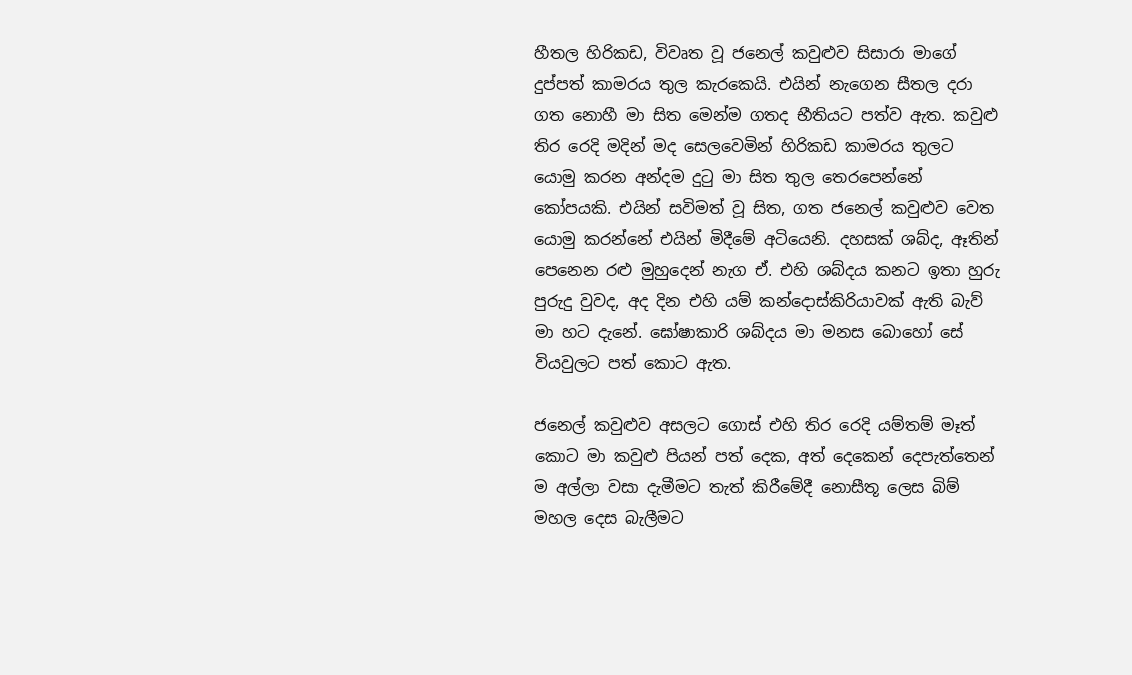හීතල හිරිකඩ, විවෘත වූ ජනෙල් කවුළුව සිසාරා මාගේ දුප්පත් කාමරය තුල කැරකෙයි. එයින් නැගෙන සීතල දරා ගත නොහී මා සිත මෙන්ම ගතද භීතියට පත්ව ඇත. කවුළු තිර රෙදි මදින් මද සෙලවෙමින් හිරිකඩ කාමරය තුලට යොමු කරන අන්දම දුටු මා සිත තුල තෙරපෙන්නේ කෝපයකි. එයින් සවිමත් වූ සිත, ගත ජනෙල් කවුළුව වෙත යොමු කරන්නේ එයින් මිදීමේ අටියෙනි. දහසක් ශබ්ද, ඈතින් පෙනෙන රළු මුහුදෙන් නැග ඒ. එහි ශබ්දය කනට ඉතා හුරු පුරුදු වුවද, අද දින එහි යම් කන්දොස්කිරියාවක් ඇති බැව් මා හට දැනේ. ඝෝෂාකාරි ශබ්දය මා මනස බොහෝ සේ වියවුලට පත් කොට ඇත.

ජනෙල් කවුළුව අසලට ගොස් එහි තිර රෙදි යම්තම් මෑත් කොට මා කවුළු පියන් පත් දෙක, අත් දෙකෙන් දෙපැත්තෙන් ම අල්ලා වසා දැමීමට තැත් කිරීමේදී නොසීතූ ලෙස බිම් මහල දෙස බැලීමට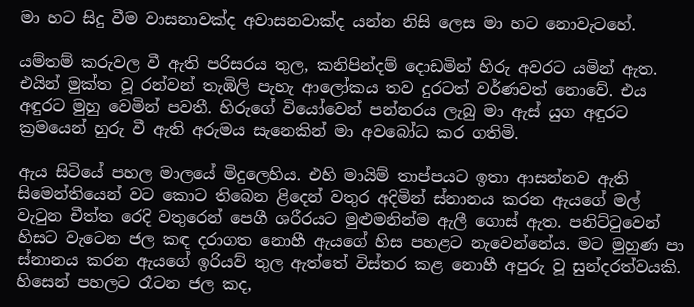මා හට සිදු වීම වාසනාවක්ද අවාසනවාක්ද යන්න නිසි ලෙස මා හට නොවැටහේ.

යම්තම් කරුවල වී ඇති පරිසරය තුල, කනිපින්දම් දොඩමින් හිරු අවරට යමින් ඇත. එයින් මුක්ත වූ රන්වන් තැඹිලි පැහැ ආලෝකය තව දුරටත් වර්ණවත් නොවේ. එය අඳුරට මුහු වෙමින් පවතී. හිරුගේ වියෝවෙන් පන්නරය ලැබු මා ඇස් යුග අඳුරට ක්‍රමයෙන් හුරු වී ඇති අරුමය සැනෙකින් මා අවබෝධ කර ගතිමි.

ඇය සිටියේ පහල මාලයේ මිදුලෙහිය. එහි මායිම් තාප්පයට ඉතා ආසන්නව ඇති සිමෙන්තියෙන් වට කොට තිබෙන ළිදෙන් වතුර අදිමින් ස්නානය කරන ඇයගේ මල් වැටුන චීත්ත රෙදි වතුරෙන් පෙගී ශරීරයට මුළුමනින්ම ඇලී ගොස් ඇත. පනිට්ටුවෙන් හිසට වැටෙන ජල කඳ දරාගත නොහී ඇයගේ හිස පහළට නැවෙන්නේය. මට මුහුණ පා ස්නානය කරන ඇයගේ ඉරියව් තුල ඇත්තේ විස්තර කළ නොහී අපුරු වූ සුන්දරත්වයකි. හිසෙන් පහලට රෑටන ජල කද,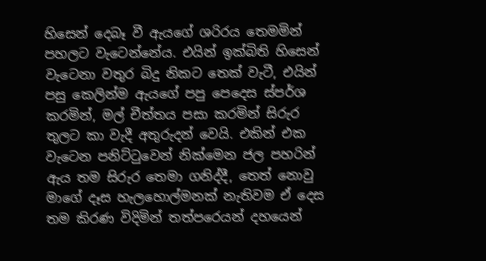හිසෙන් දෙබෑ වී ඇයගේ ශරිරය තෙමමින් පහලට වැටෙන්නේය. එයින් ඉක්බිති හිසෙන් වැටෙනා වතුර බිදු නිකට තෙක් වැටී, එයින් පසු කෙලින්ම ඇයගේ පපු පෙදෙස ස්පර්ශ කරමින්, මල් චීත්තය පසා කරමින් සිරුර තුලට කා වැදී අතුරුදන් වෙයි. එකින් එක වැටෙන පනිට්ටුවෙන් නික්මෙන ජල පහරින් ඇය තම සිරුර තෙමා ගනිද්දී, තෙත් නොවු මාගේ දෑස හැලහොල්මනක් නැතිවම ඒ දෙස තම කිරණ විදිමින් තත්පරෙයන් දහයෙන්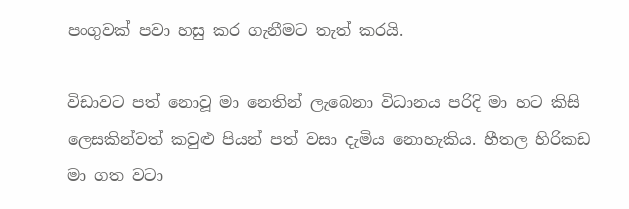පංගුවක් පවා හසු කර ගැනීමට තැත් කරයි.

විඩාවට පත් නොවූ මා නෙතින් ලැබෙනා විධානය පරිදි මා හට කිසි ලෙසකින්වත් කවුළු පියන් පත් වසා දැමිය නොහැකිය. හීතල හිරිකඩ මා ගත වටා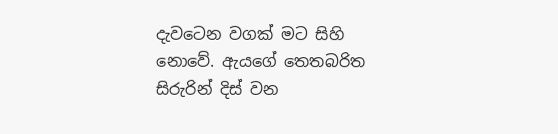දැවටෙන වගක් මට සිහි නොවේ. ඇයගේ තෙතබරිත සිරුරින් දිස් වන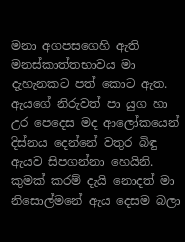මනා අගපසගෙහි ඇති මනස්කාත්තභාවය මා දැහැනකට පත් කොට ඇත. ඇයගේ නිරුවත් පා යුග හා උර පෙදෙස මද ආලෝකයෙන් දිස්නය දෙන්නේ වතුර බිඳු ඇයව සිපගන්නා හෙයිනි. කුමක් කරම් දැයි නොදත් මා නිසොල්මනේ ඇය දෙසම බලා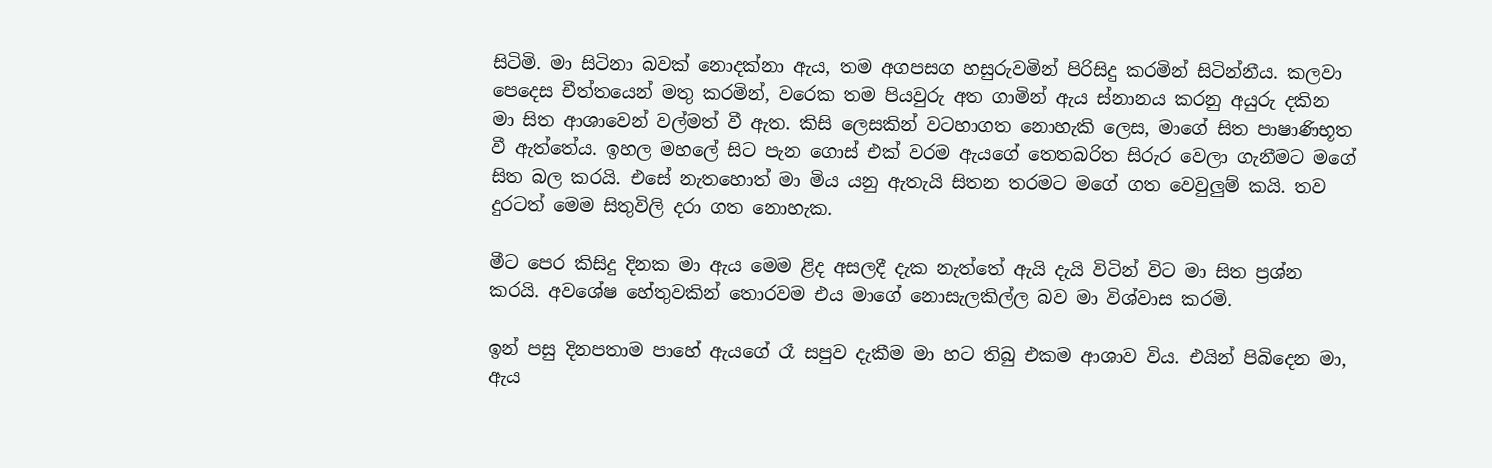සිටිමි. මා සිටිනා බවක් නොදක්නා ඇය, තම අගපසග හසුරුවමින් පිරිසිදු කරමින් සිටින්නීය. කලවා පෙදෙස චීත්තයෙන් මතු කරමින්, වරෙක තම පියවුරු අත ගාමින් ඇය ස්නානය කරනු අයුරු දකින මා සිත ආශාවෙන් වල්මත් වී ඇත. කිසි ලෙසකින් වටහාගත නොහැකි ලෙස, මාගේ සිත පාෂාණිභූත වී ඇත්තේය. ඉහල මහලේ සිට පැන ගොස් එක් වරම ඇයගේ තෙතබරිත සිරුර වෙලා ගැනීමට මගේ සිත බල කරයි. එසේ නැතහොත් මා මිය යනු ඇතැයි සිතන තරමට මගේ ගත වෙවුලුම් කයි. තව දුරටත් මෙම සිතුවිලි දරා ගත නොහැක.

මීට පෙර කිසිදු දිනක මා ඇය මෙම ළිද අසලදී දැක නැත්තේ ඇයි දැයි විටින් විට මා සිත ප්‍රශ්න කරයි. අවශේෂ හේතුවකින් තොරවම එය මාගේ නොසැලකිල්ල බව මා විශ්වාස කරමි.

ඉන් පසු දිනපතාම පාහේ ඇයගේ රෑ සපුව දැකීම මා හට තිබු එකම ආශාව විය. එයින් පිබිදෙන මා, ඇය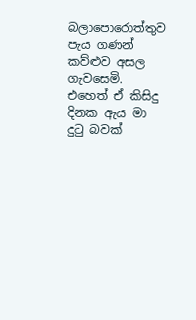බලාපොරොත්තුව පැය ගණන් කව්ළුව අසල ගැවසෙමි. එහෙත් ඒ කිසිදු දිනක ඇය මා දුටු බවක්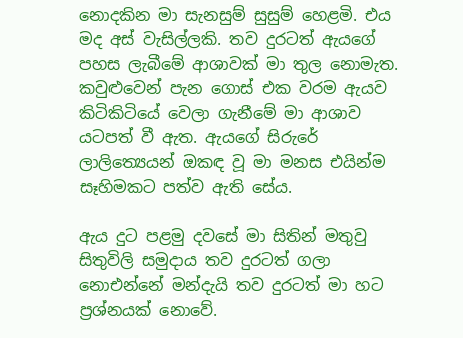නොදකින මා සැනසුම් සුසුම් හෙළමි. එය මද අස් වැසිල්ලකි. තව දුරටත් ඇයගේ පහස ලැබීමේ ආශාවක් මා තුල නොමැත. කවුළුවෙන් පැන ගොස් එක වරම ඇයව කිටිකිටියේ වෙලා ගැනීමේ මා ආශාව යටපත් වී ඇත. ඇයගේ සිරුරේ ලාලිත්‍යෙයන් ඔකඳ වූ මා මනස එයින්ම සෑහිමකට පත්ව ඇති සේය.

ඇය දුට පළමු දවසේ මා සිතින් මතුවු සිතුවිලි සමුදාය තව දුරටත් ගලා නොඑන්නේ මන්දැයි තව දුරටත් මා හට ප්‍රශ්නයක් නොවේ.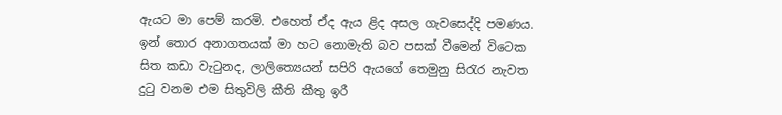ඇයට මා පෙම් කරමි. එහෙත් ඒද ඇය ළිද අසල ගැවසෙද්දි පමණය. ඉන් තොර අනාගතයක් මා හට නොමැති බව පසක් වීමෙන් විටෙක සිත කඩා වැටුනද, ලාලිත්‍යෙයන් සපිරි ඇයගේ තෙමුනු සිරැර නැවත දුටු වනම එම සිතුවිලි කීති කීතු ඉරී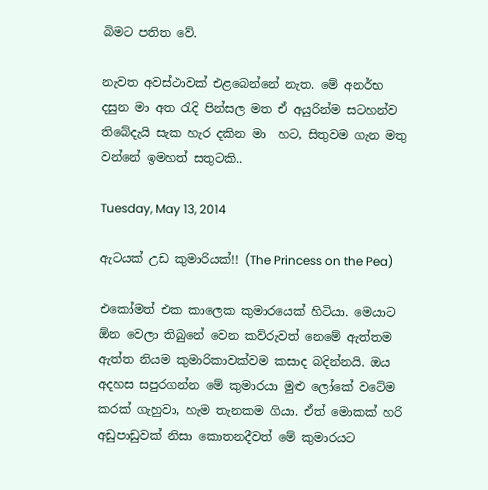බිමට පතිත වේ.

නැවත අවස්ථාවක් එළබෙන්නේ නැත. මේ අනර්භ දසුන මා අත රැදි පින්සල මත ඒ අයුරින්ම සටහන්ව තිබේදැයි සැක හැර දකින මා  හට, සිතුවම ගැන මතු වන්නේ ඉමහත් සතුටකි..

Tuesday, May 13, 2014

ඇටයක් උඩ කුමාරියක්!! (The Princess on the Pea)

එකෝමත් එක කාලෙක කුමාරයෙක් හිටියා. මෙයාට ඕන වෙලා තිබුනේ වෙන කව්රුවත් නෙමේ ඇත්තම ඇත්ත නියම කුමාරිකාවක්වම කසාද බදින්නයි. ඔය අදහස සපුරගන්න මේ කුමාරයා මුළු ලෝකේ වටේම කරක් ගැහුවා, හැම තැනකම ගියා. ඒත් මොකක් හරි අඩුපාඩුවක් නිසා කොතනදීවත් මේ කුමාරයට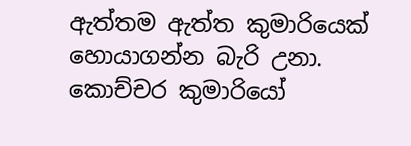ඇත්තම ඇත්ත කුමාරියෙක් හොයාගන්න බැරි උනා. කොච්චර කුමාරියෝ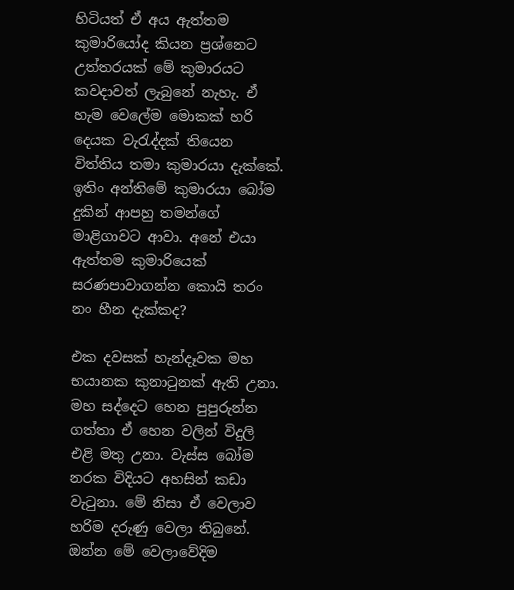හිටියත් ඒ අය ඇත්තම කුමාරියෝද කියන ප්‍රශ්නෙට උත්තරයක් මේ කුමාරයට කවදාවත් ලැබුනේ නැහැ. ඒ හැම වෙලේම මොකක් හරි දෙයක වැරැද්දක් තියෙන විත්තිය තමා කුමාරයා දැක්කේ. ඉතිං අන්තිමේ කුමාරයා බෝම දුකින් ආපහු තමන්ගේ මාළිගාවට ආවා. අනේ එයා ඇත්තම කුමාරියෙක් සරණපාවාගන්න කොයි තරං නං හීන දැක්කද?

එක දවසක් හැන්දෑවක මහ භයානක කුනාටුනක් ඇති උනා. මහ සද්දෙට හෙන පුපුරුන්න ගත්තා ඒ හෙන වලින් විදුලි එළි මතු උනා. වැස්ස බෝම නරක විදියට අහසින් කඩා වැටුනා. මේ නිසා ඒ වෙලාව හරිම දරුණු වෙලා තිබුනේ. ඔන්න මේ වෙලාවේදිම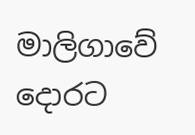මාලිගාවේ දොරට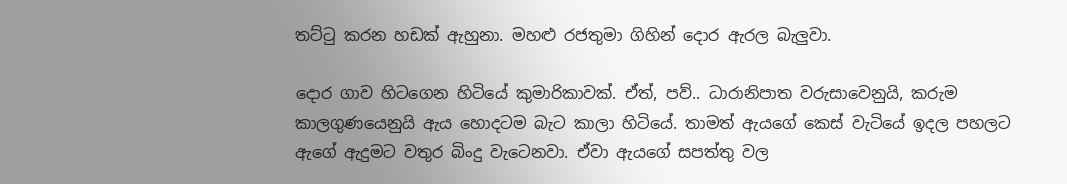තට්ටු කරන හඩක් ඇහුනා. මහළු රජතුමා ගිහින් දොර ඇරල බැලුවා.

දොර ගාව හිටගෙන හිටියේ කුමාරිකාවක්. ඒත්, පව්.. ධාරානිපාත වරුසාවෙනුයි, කරුම කාලගුණයෙනුයි ඇය හොදටම බැට කාලා හිටියේ. තාමත් ඇයගේ කෙස් වැටියේ ඉදල පහලට ඇගේ ඇදුමට වතුර බිංදු වැටෙනවා. ඒවා ඇයගේ සපත්තු වල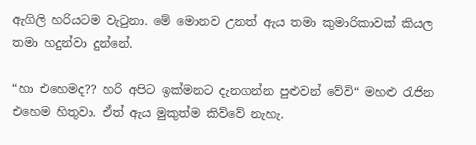ඇගිලි හරියටම වැටුනා. මේ මොනව උනත් ඇය තමා කුමාරිකාවක් කියල තමා හදුන්වා දුන්නේ.

“හා එහෙමද?? හරි අපිට ඉක්මනට දැනගන්න පුළුවන් වේවි“ මහළු රැජින එහෙම හිතුවා. ඒත් ඇය මුකුත්ම කිව්වේ නැහැ.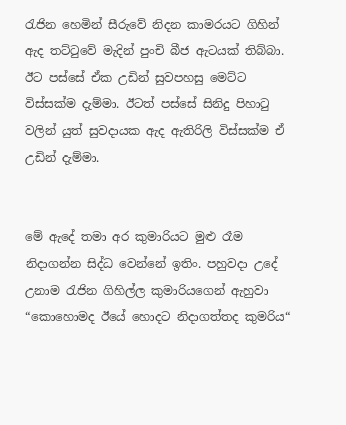රැජින හෙමින් සීරුවේ නිදන කාමරයට ගිහින් ඇද තට්ටුවේ මැදින් පුංචි බීජ ඇටයක් තිබ්බා. ඊට පස්සේ ඒක උඩින් සුවපහසු මෙට්ට විස්සක්ම දැම්මා. ඊටත් පස්සේ සිනිදු පිහාටු වලින් යුත් සුවදායක ඇද ඇතිරිලි විස්සක්ම ඒ උඩින් දැම්මා.


මේ ඇදේ තමා අර කුමාරියට මුළු රෑම නිදාගන්න සිද්ධ වෙන්නේ ඉතිං. පහුවදා උදේ උනාම රැජින ගිහිල්ල කුමාරියගෙන් ඇහුවා “කොහොමද ඊයේ හොදට නිදාගත්තද කුමරිය“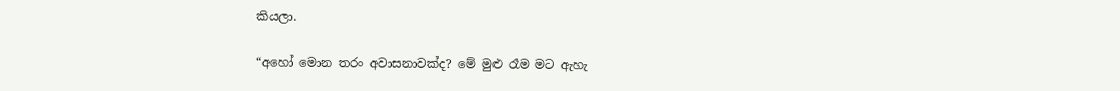කියලා.

“අහෝ මොන තරං අවාසනාවක්ද? මේ මුළු රෑම මට ඇහැ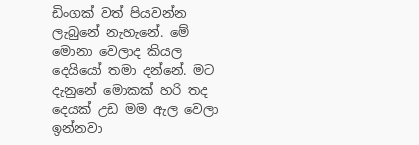ඩිංගක් වත් පියවන්න ලැබුනේ නැහැනේ. මේ මොනා වෙලාද කියල දෙයියෝ තමා දන්නේ. මට දැනුනේ මොකක් හරි තද දෙයක් උඩ මම ඇල වෙලා ඉන්නවා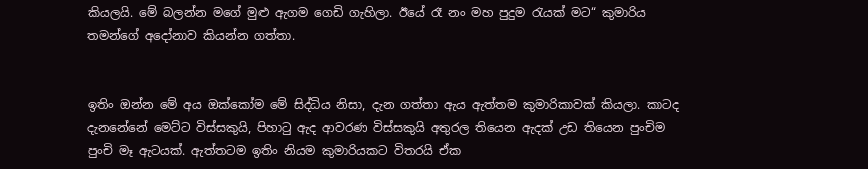කියලයි. මේ බලන්න මගේ මුළු ඇගම ගෙඩි ගැහිලා. ඊයේ රෑ නං මහ පුදුම රැයක් මට“ කුමාරිය තමන්ගේ අදෝනාව කියන්න ගත්තා.


ඉතිං ඔන්න මේ අය ඔක්කෝම මේ සිද්ධිය නිසා, දැන ගත්තා ඇය ඇත්තම කුමාරිකාවක් කියලා. කාටද දැනනේනේ මෙට්ට විස්සකුයි, පිහාටු ඇද ආවරණ විස්සකුයි අතුරල තියෙන ඇදක් උඩ තියෙන පුංචිම පුංචි මෑ ඇටයක්. ඇත්තටම ඉතිං නියම කුමාරියකට විතරයි ඒක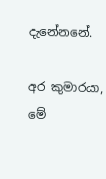දැනේනනේ.

අර කුමාරයා, මේ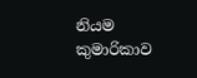නියම කුමාරිකාව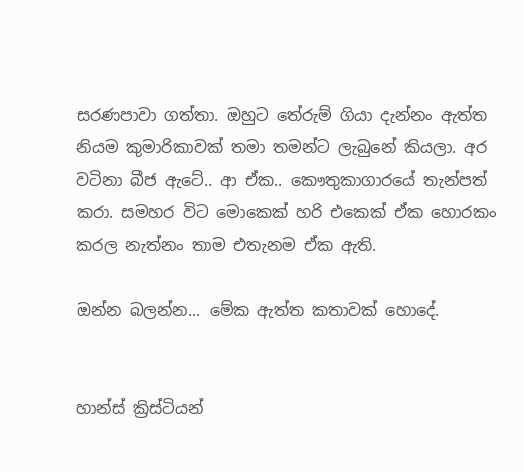සරණපාවා ගත්තා. ඔහුට තේරුම් ගියා දැන්නං ඇත්ත නියම කුමාරිකාවක් තමා තමන්ට ලැබුනේ කියලා. අර වටිනා බීජ ඇටේ.. ආ ඒක.. කෞතුකාගාරයේ තැන්පත් කරා. සමහර විට මොකෙක් හරි එකෙක් ඒක හොරකං කරල නැත්නං තාම එතැනම ඒක ඇති.

ඔන්න බලන්න... මේක ඇත්ත කතාවක් හොදේ.


හාන්ස් ක්‍රිස්ටියන්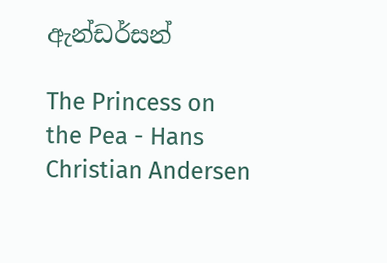ඇන්ඩර්සන්

The Princess on the Pea - Hans Christian Andersen